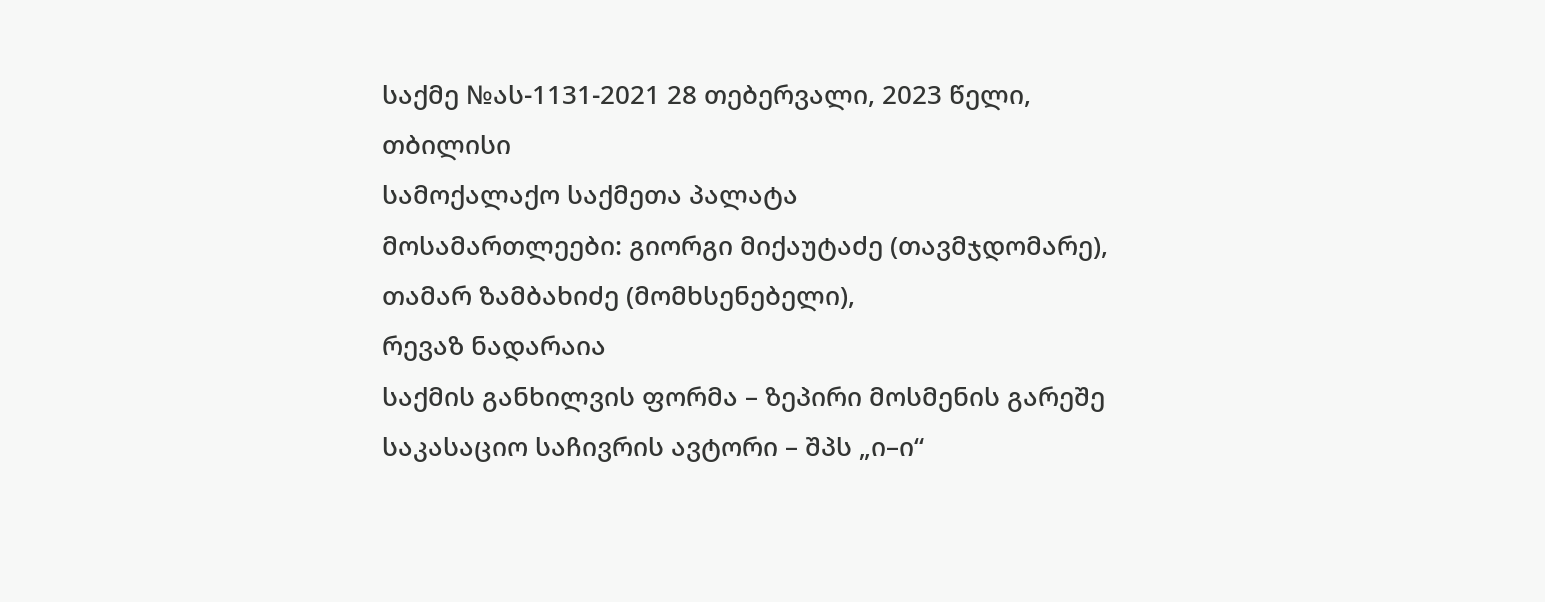საქმე №ას-1131-2021 28 თებერვალი, 2023 წელი,
თბილისი
სამოქალაქო საქმეთა პალატა
მოსამართლეები: გიორგი მიქაუტაძე (თავმჯდომარე),
თამარ ზამბახიძე (მომხსენებელი),
რევაზ ნადარაია
საქმის განხილვის ფორმა – ზეპირი მოსმენის გარეშე
საკასაციო საჩივრის ავტორი – შპს „ი–ი“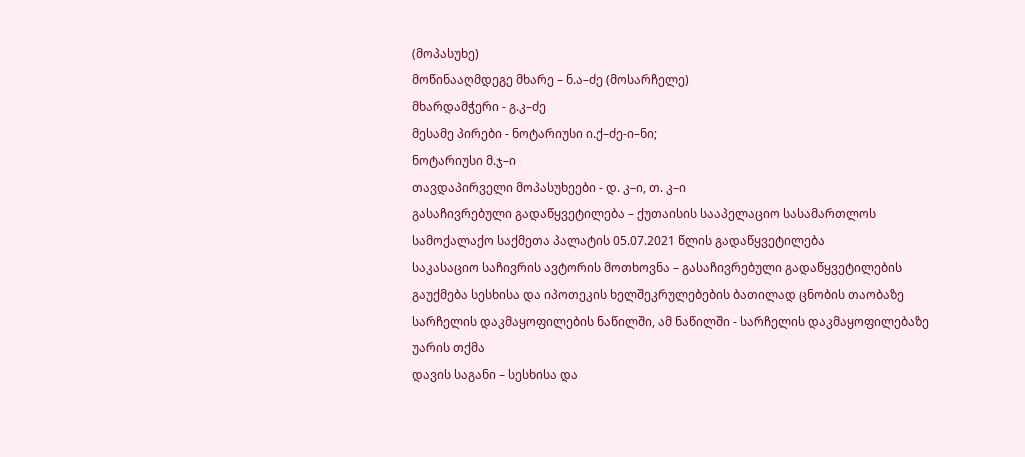(მოპასუხე)
მოწინააღმდეგე მხარე – ნ.ა–ძე (მოსარჩელე)
მხარდამჭერი - გ.კ–ძე
მესამე პირები - ნოტარიუსი ი.ქ–ძე-ი–ნი;
ნოტარიუსი მ.ჯ–ი
თავდაპირველი მოპასუხეები - დ. კ–ი, თ. კ–ი
გასაჩივრებული გადაწყვეტილება – ქუთაისის სააპელაციო სასამართლოს სამოქალაქო საქმეთა პალატის 05.07.2021 წლის გადაწყვეტილება
საკასაციო საჩივრის ავტორის მოთხოვნა – გასაჩივრებული გადაწყვეტილების გაუქმება სესხისა და იპოთეკის ხელშეკრულებების ბათილად ცნობის თაობაზე სარჩელის დაკმაყოფილების ნაწილში, ამ ნაწილში - სარჩელის დაკმაყოფილებაზე უარის თქმა
დავის საგანი – სესხისა და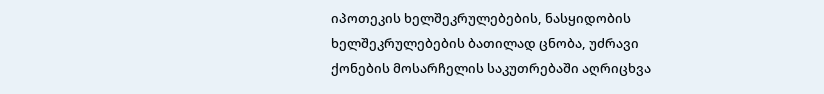იპოთეკის ხელშეკრულებების, ნასყიდობის ხელშეკრულებების ბათილად ცნობა, უძრავი ქონების მოსარჩელის საკუთრებაში აღრიცხვა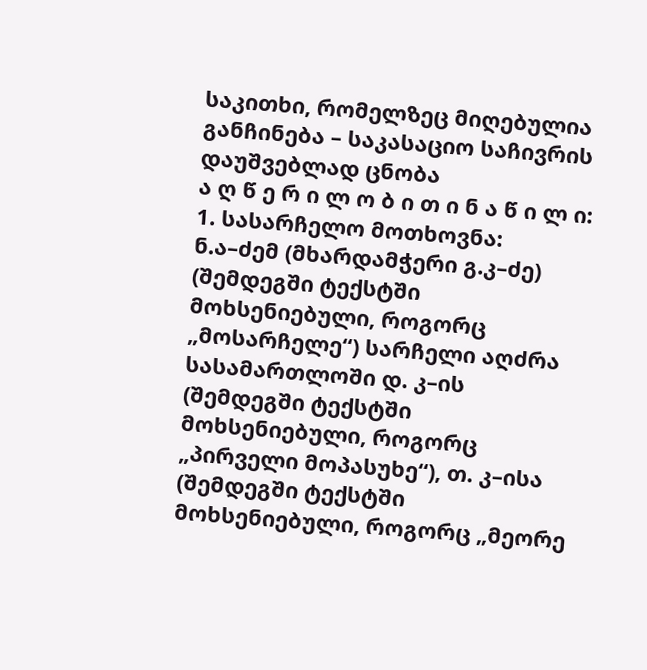საკითხი, რომელზეც მიღებულია განჩინება – საკასაციო საჩივრის დაუშვებლად ცნობა
ა ღ წ ე რ ი ლ ო ბ ი თ ი ნ ა წ ი ლ ი:
1. სასარჩელო მოთხოვნა:
ნ.ა–ძემ (მხარდამჭერი გ.კ–ძე) (შემდეგში ტექსტში მოხსენიებული, როგორც „მოსარჩელე“) სარჩელი აღძრა სასამართლოში დ. კ–ის (შემდეგში ტექსტში მოხსენიებული, როგორც „პირველი მოპასუხე“), თ. კ–ისა (შემდეგში ტექსტში მოხსენიებული, როგორც „მეორე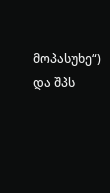მოპასუხე“) და შპს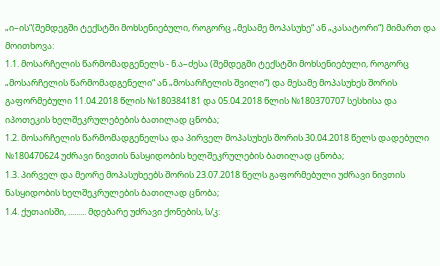„ი–ის“(შემდეგში ტექსტში მოხსენიებული, როგორც „მესამე მოპასუხე“ ან „კასატორი“) მიმართ და მოითხოვა:
1.1. მოსარჩელის წარმომადგენელს - ნ.ა–ძესა (შემდეგში ტექსტში მოხსენიებული, როგორც „მოსარჩელის წარმომადგენელი“ ან „მოსარჩელის შვილი“) და მესამე მოპასუხეს შორის გაფორმებული 11.04.2018 წლის №180384181 და 05.04.2018 წლის №180370707 სესხისა და იპოთეკის ხელშეკრულებების ბათილად ცნობა;
1.2. მოსარჩელის წარმომადგენელსა და პირველ მოპასუხეს შორის 30.04.2018 წელს დადებული №180470624 უძრავი ნივთის ნასყიდობის ხელშეკრულების ბათილად ცნობა;
1.3. პირველ და მეორე მოპასუხეებს შორის 23.07.2018 წელს გაფორმებული უძრავი ნივთის ნასყიდობის ხელშეკრულების ბათილად ცნობა;
1.4. ქუთაისში, ......... მდებარე უძრავი ქონების, ს/კ: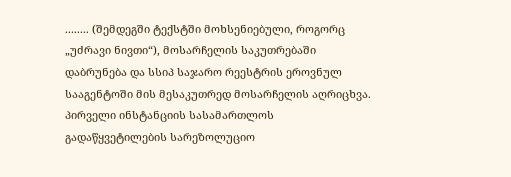........ (შემდეგში ტექსტში მოხსენიებული, როგორც „უძრავი ნივთი“), მოსარჩელის საკუთრებაში დაბრუნება და სსიპ საჯარო რეესტრის ეროვნულ სააგენტოში მის მესაკუთრედ მოსარჩელის აღრიცხვა.
პირველი ინსტანციის სასამართლოს გადაწყვეტილების სარეზოლუციო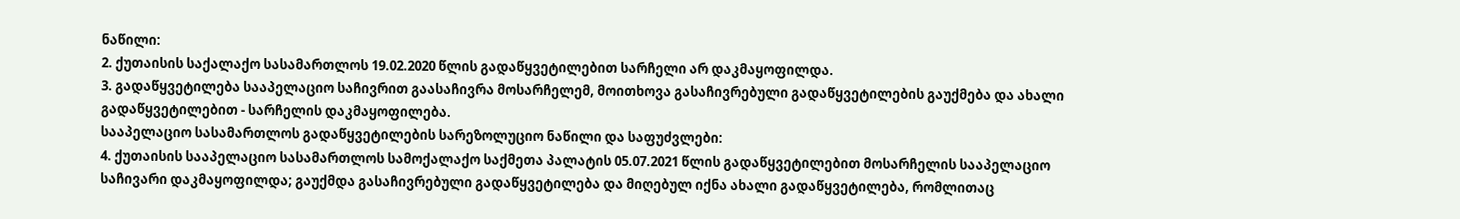ნაწილი:
2. ქუთაისის საქალაქო სასამართლოს 19.02.2020 წლის გადაწყვეტილებით სარჩელი არ დაკმაყოფილდა.
3. გადაწყვეტილება სააპელაციო საჩივრით გაასაჩივრა მოსარჩელემ, მოითხოვა გასაჩივრებული გადაწყვეტილების გაუქმება და ახალი გადაწყვეტილებით - სარჩელის დაკმაყოფილება.
სააპელაციო სასამართლოს გადაწყვეტილების სარეზოლუციო ნაწილი და საფუძვლები:
4. ქუთაისის სააპელაციო სასამართლოს სამოქალაქო საქმეთა პალატის 05.07.2021 წლის გადაწყვეტილებით მოსარჩელის სააპელაციო საჩივარი დაკმაყოფილდა; გაუქმდა გასაჩივრებული გადაწყვეტილება და მიღებულ იქნა ახალი გადაწყვეტილება, რომლითაც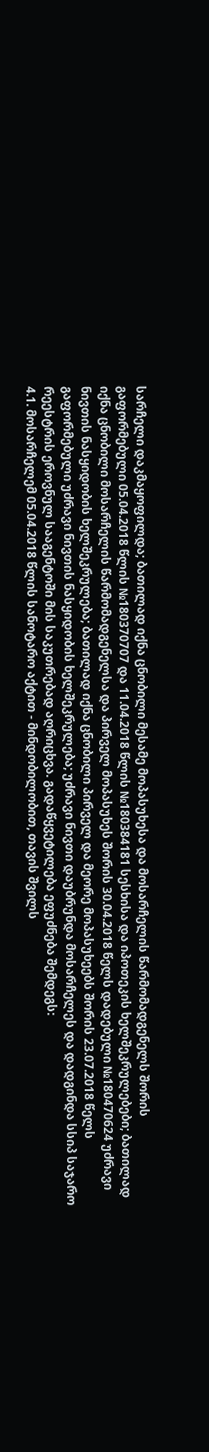სარჩელი დაკმაყოფილდა; ბათილად იქნა ცნობილი მესამე მოპასუხესა და მოსარჩელის წარმომადგენელს შორის გაფორმებული 05.04.2018 წლის №180370707 და 11.04.2018 წლის №180384181 სესხისა და იპოთეკის ხელშეკრულებები; ბათილად იქნა ცნობილი მოსარჩელის წარმომადგენელსა და პირველ მოპასუხეს შორის 30.04.2018 წელს დადებული №180470624 უძრავი ნივთის ნასყიდობის ხელშეკრულება; ბათილად იქნა ცნობილი პირველ და მეორე მოპასუხეებს შორის 23.07.2018 წელს გაფორმებული უძრავი ნივთის ნასყიდობის ხელშეკრულება; უძრავი ნივთი დაუბრუნდა მოსარჩელეს და დადგინდა სსიპ საჯარო რეესტრის ეროვნულ სააგენტოში მის საკუთრებად აღრიცხვა. გადაწყვეტილება ეფუძნება შემდეგს:
4.1. მოსარჩელემ 05.04.2018 წლის სანოტარო აქტით - მინდობილობით, თავის შვილს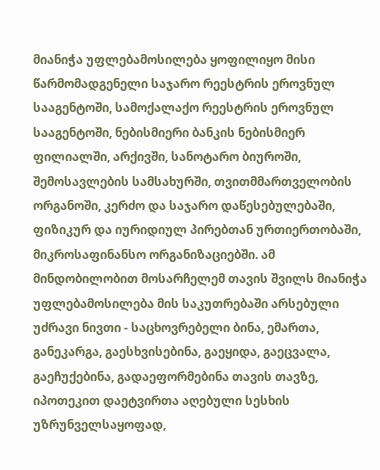მიანიჭა უფლებამოსილება ყოფილიყო მისი წარმომადგენელი საჯარო რეესტრის ეროვნულ სააგენტოში, სამოქალაქო რეესტრის ეროვნულ სააგენტოში, ნებისმიერი ბანკის ნებისმიერ ფილიალში, არქივში, სანოტარო ბიუროში, შემოსავლების სამსახურში, თვითმმართველობის ორგანოში, კერძო და საჯარო დაწესებულებაში, ფიზიკურ და იურიდიულ პირებთან ურთიერთობაში, მიკროსაფინანსო ორგანიზაციებში. ამ მინდობილობით მოსარჩელემ თავის შვილს მიანიჭა უფლებამოსილება მის საკუთრებაში არსებული უძრავი ნივთი - საცხოვრებელი ბინა, ემართა, განეკარგა, გაესხვისებინა, გაეყიდა, გაეცვალა, გაეჩუქებინა, გადაეფორმებინა თავის თავზე, იპოთეკით დაეტვირთა აღებული სესხის უზრუნველსაყოფად,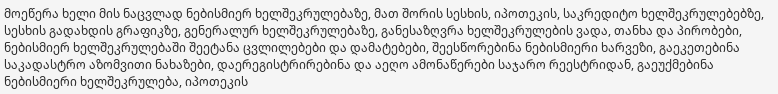მოეწერა ხელი მის ნაცვლად ნებისმიერ ხელშეკრულებაზე, მათ შორის სესხის, იპოთეკის, საკრედიტო ხელშეკრულებებზე, სესხის გადახდის გრაფიკზე, გენერალურ ხელშეკრულებაზე, განესაზღვრა ხელშეკრულების ვადა, თანხა და პირობები, ნებისმიერ ხელშეკრულებაში შეეტანა ცვლილებები და დამატებები, შეესწორებინა ნებისმიერი ხარვეზი, გაეკეთებინა საკადასტრო აზომვითი ნახაზები, დაერეგისტრირებინა და აეღო ამონაწერები საჯარო რეესტრიდან, გაეუქმებინა ნებისმიერი ხელშეკრულება, იპოთეკის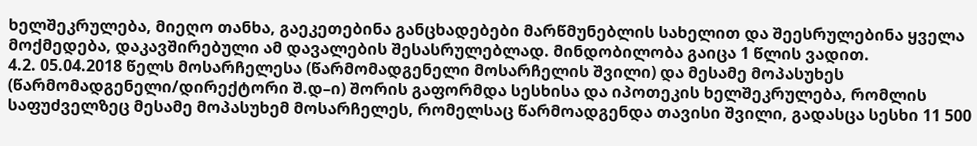ხელშეკრულება, მიეღო თანხა, გაეკეთებინა განცხადებები მარწმუნებლის სახელით და შეესრულებინა ყველა მოქმედება, დაკავშირებული ამ დავალების შესასრულებლად. მინდობილობა გაიცა 1 წლის ვადით.
4.2. 05.04.2018 წელს მოსარჩელესა (წარმომადგენელი მოსარჩელის შვილი) და მესამე მოპასუხეს (წარმომადგენელი/დირექტორი შ.დ–ი) შორის გაფორმდა სესხისა და იპოთეკის ხელშეკრულება, რომლის საფუძველზეც მესამე მოპასუხემ მოსარჩელეს, რომელსაც წარმოადგენდა თავისი შვილი, გადასცა სესხი 11 500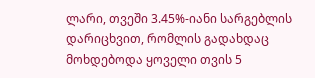ლარი, თვეში 3.45%-იანი სარგებლის დარიცხვით, რომლის გადახდაც მოხდებოდა ყოველი თვის 5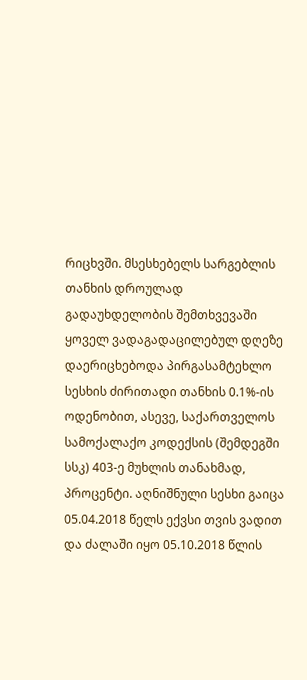რიცხვში. მსესხებელს სარგებლის თანხის დროულად გადაუხდელობის შემთხვევაში ყოველ ვადაგადაცილებულ დღეზე დაერიცხებოდა პირგასამტეხლო სესხის ძირითადი თანხის 0.1%-ის ოდენობით, ასევე, საქართველოს სამოქალაქო კოდექსის (შემდეგში სსკ) 403-ე მუხლის თანახმად, პროცენტი. აღნიშნული სესხი გაიცა 05.04.2018 წელს ექვსი თვის ვადით და ძალაში იყო 05.10.2018 წლის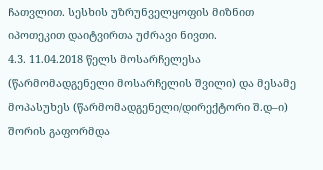ჩათვლით. სესხის უზრუნველყოფის მიზნით იპოთეკით დაიტვირთა უძრავი ნივთი.
4.3. 11.04.2018 წელს მოსარჩელესა (წარმომადგენელი მოსარჩელის შვილი) და მესამე მოპასუხეს (წარმომადგენელი/დირექტორი შ.დ–ი) შორის გაფორმდა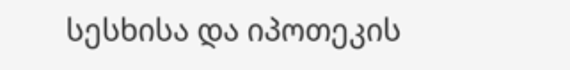სესხისა და იპოთეკის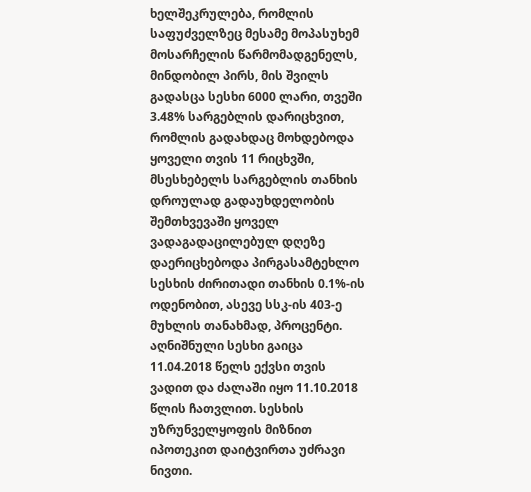ხელშეკრულება, რომლის საფუძველზეც მესამე მოპასუხემ მოსარჩელის წარმომადგენელს, მინდობილ პირს, მის შვილს გადასცა სესხი 6000 ლარი, თვეში 3.48% სარგებლის დარიცხვით, რომლის გადახდაც მოხდებოდა ყოველი თვის 11 რიცხვში, მსესხებელს სარგებლის თანხის დროულად გადაუხდელობის შემთხვევაში ყოველ ვადაგადაცილებულ დღეზე დაერიცხებოდა პირგასამტეხლო სესხის ძირითადი თანხის 0.1%-ის ოდენობით, ასევე სსკ-ის 403-ე მუხლის თანახმად, პროცენტი. აღნიშნული სესხი გაიცა 11.04.2018 წელს ექვსი თვის ვადით და ძალაში იყო 11.10.2018 წლის ჩათვლით. სესხის უზრუნველყოფის მიზნით იპოთეკით დაიტვირთა უძრავი ნივთი.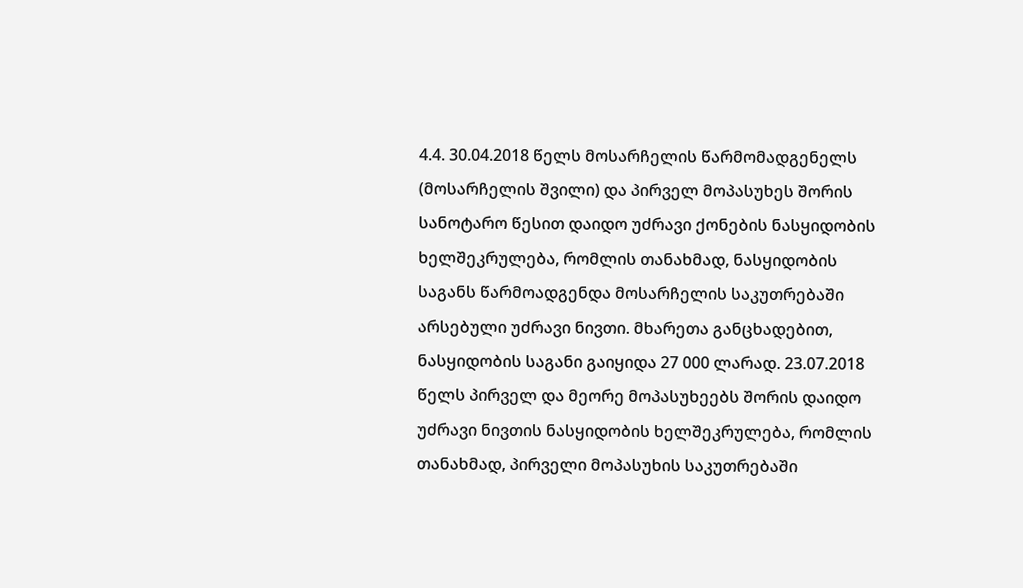4.4. 30.04.2018 წელს მოსარჩელის წარმომადგენელს (მოსარჩელის შვილი) და პირველ მოპასუხეს შორის სანოტარო წესით დაიდო უძრავი ქონების ნასყიდობის ხელშეკრულება, რომლის თანახმად, ნასყიდობის საგანს წარმოადგენდა მოსარჩელის საკუთრებაში არსებული უძრავი ნივთი. მხარეთა განცხადებით, ნასყიდობის საგანი გაიყიდა 27 000 ლარად. 23.07.2018 წელს პირველ და მეორე მოპასუხეებს შორის დაიდო უძრავი ნივთის ნასყიდობის ხელშეკრულება, რომლის თანახმად, პირველი მოპასუხის საკუთრებაში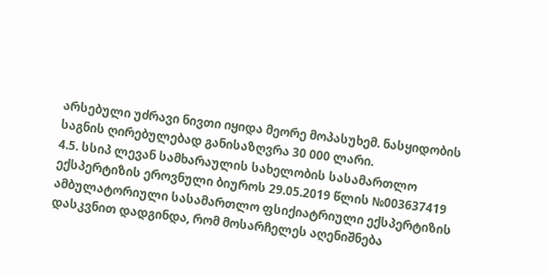არსებული უძრავი ნივთი იყიდა მეორე მოპასუხემ. ნასყიდობის საგნის ღირებულებად განისაზღვრა 30 000 ლარი.
4.5. სსიპ ლევან სამხარაულის სახელობის სასამართლო ექსპერტიზის ეროვნული ბიუროს 29.05.2019 წლის №003637419 ამბულატორიული სასამართლო ფსიქიატრიული ექსპერტიზის დასკვნით დადგინდა, რომ მოსარჩელეს აღენიშნება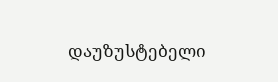დაუზუსტებელი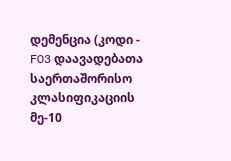დემენცია (კოდი - F03 დაავადებათა საერთაშორისო კლასიფიკაციის მე-10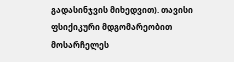გადასინჯვის მიხედვით). თავისი ფსიქიკური მდგომარეობით მოსარჩელეს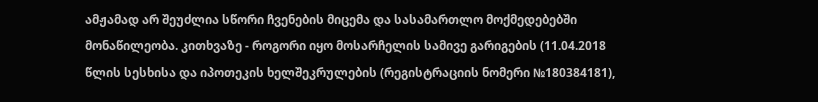ამჟამად არ შეუძლია სწორი ჩვენების მიცემა და სასამართლო მოქმედებებში მონაწილეობა. კითხვაზე - როგორი იყო მოსარჩელის სამივე გარიგების (11.04.2018 წლის სესხისა და იპოთეკის ხელშეკრულების (რეგისტრაციის ნომერი №180384181),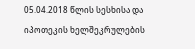05.04.2018 წლის სესხისა და იპოთეკის ხელშეკრულების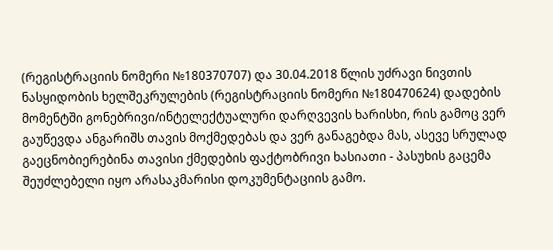(რეგისტრაციის ნომერი №180370707) და 30.04.2018 წლის უძრავი ნივთის ნასყიდობის ხელშეკრულების (რეგისტრაციის ნომერი №180470624) დადების მომენტში გონებრივი/ინტელექტუალური დარღვევის ხარისხი, რის გამოც ვერ გაუწევდა ანგარიშს თავის მოქმედებას და ვერ განაგებდა მას, ასევე სრულად გაეცნობიერებინა თავისი ქმედების ფაქტობრივი ხასიათი - პასუხის გაცემა შეუძლებელი იყო არასაკმარისი დოკუმენტაციის გამო.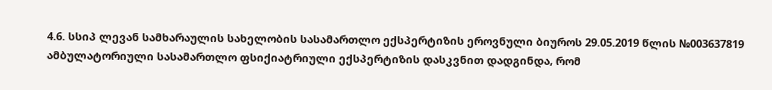4.6. სსიპ ლევან სამხარაულის სახელობის სასამართლო ექსპერტიზის ეროვნული ბიუროს 29.05.2019 წლის №003637819 ამბულატორიული სასამართლო ფსიქიატრიული ექსპერტიზის დასკვნით დადგინდა, რომ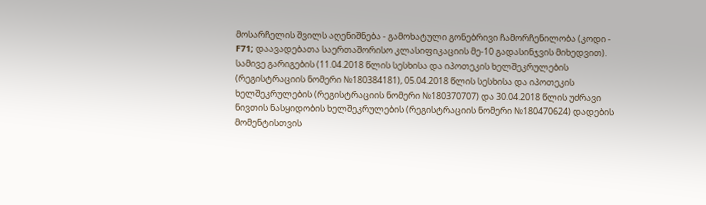მოსარჩელის შვილს აღენიშნება - გამოხატული გონებრივი ჩამორჩენილობა (კოდი - F71; დაავადებათა საერთაშორისო კლასიფიკაციის მე-10 გადასინჯვის მიხედვით). სამივე გარიგების (11.04.2018 წლის სესხისა და იპოთეკის ხელშეკრულების (რეგისტრაციის ნომერი №180384181), 05.04.2018 წლის სესხისა და იპოთეკის ხელშეკრულების (რეგისტრაციის ნომერი №180370707) და 30.04.2018 წლის უძრავი ნივთის ნასყიდობის ხელშეკრულების (რეგისტრაციის ნომერი №180470624) დადების მომენტისთვის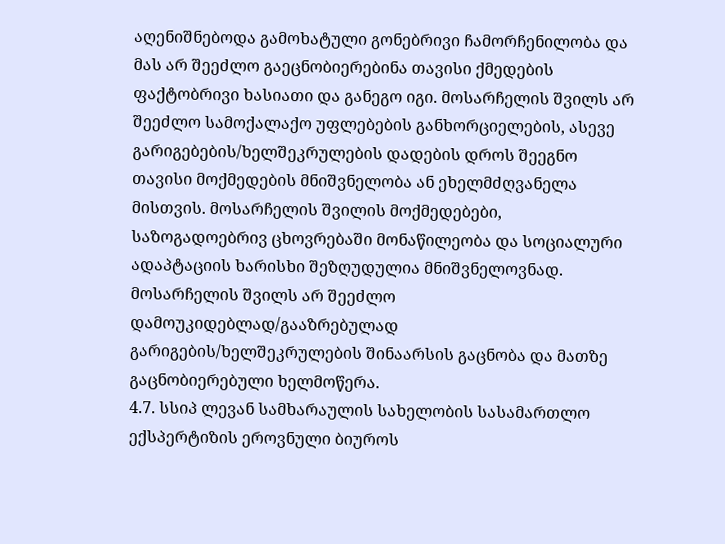აღენიშნებოდა გამოხატული გონებრივი ჩამორჩენილობა და მას არ შეეძლო გაეცნობიერებინა თავისი ქმედების ფაქტობრივი ხასიათი და განეგო იგი. მოსარჩელის შვილს არ შეეძლო სამოქალაქო უფლებების განხორციელების, ასევე გარიგებების/ხელშეკრულების დადების დროს შეეგნო თავისი მოქმედების მნიშვნელობა ან ეხელმძღვანელა მისთვის. მოსარჩელის შვილის მოქმედებები, საზოგადოებრივ ცხოვრებაში მონაწილეობა და სოციალური ადაპტაციის ხარისხი შეზღუდულია მნიშვნელოვნად. მოსარჩელის შვილს არ შეეძლო დამოუკიდებლად/გააზრებულად გარიგების/ხელშეკრულების შინაარსის გაცნობა და მათზე გაცნობიერებული ხელმოწერა.
4.7. სსიპ ლევან სამხარაულის სახელობის სასამართლო ექსპერტიზის ეროვნული ბიუროს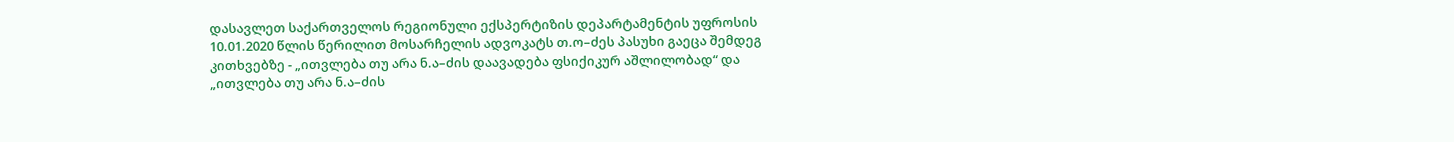დასავლეთ საქართველოს რეგიონული ექსპერტიზის დეპარტამენტის უფროსის 10.01.2020 წლის წერილით მოსარჩელის ადვოკატს თ.ო–ძეს პასუხი გაეცა შემდეგ კითხვებზე - „ითვლება თუ არა ნ.ა–ძის დაავადება ფსიქიკურ აშლილობად“ და „ითვლება თუ არა ნ.ა–ძის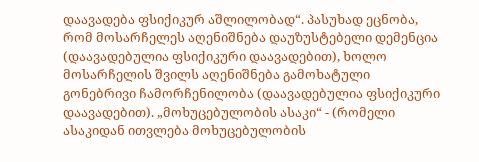დაავადება ფსიქიკურ აშლილობად“. პასუხად ეცნობა, რომ მოსარჩელეს აღენიშნება დაუზუსტებელი დემენცია (დაავადებულია ფსიქიკური დაავადებით), ხოლო მოსარჩელის შვილს აღენიშნება გამოხატული გონებრივი ჩამორჩენილობა (დაავადებულია ფსიქიკური დაავადებით). „მოხუცებულობის ასაკი“ - (რომელი ასაკიდან ითვლება მოხუცებულობის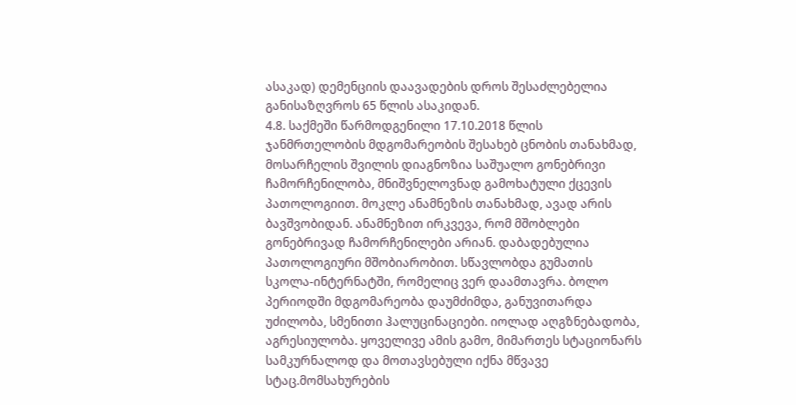ასაკად) დემენციის დაავადების დროს შესაძლებელია განისაზღვროს 65 წლის ასაკიდან.
4.8. საქმეში წარმოდგენილი 17.10.2018 წლის ჯანმრთელობის მდგომარეობის შესახებ ცნობის თანახმად, მოსარჩელის შვილის დიაგნოზია საშუალო გონებრივი ჩამორჩენილობა, მნიშვნელოვნად გამოხატული ქცევის პათოლოგიით. მოკლე ანამნეზის თანახმად, ავად არის ბავშვობიდან. ანამნეზით ირკვევა, რომ მშობლები გონებრივად ჩამორჩენილები არიან. დაბადებულია პათოლოგიური მშობიარობით. სწავლობდა გუმათის სკოლა-ინტერნატში, რომელიც ვერ დაამთავრა. ბოლო პერიოდში მდგომარეობა დაუმძიმდა, განუვითარდა უძილობა, სმენითი ჰალუცინაციები. იოლად აღგზნებადობა, აგრესიულობა. ყოველივე ამის გამო, მიმართეს სტაციონარს სამკურნალოდ და მოთავსებული იქნა მწვავე სტაც.მომსახურების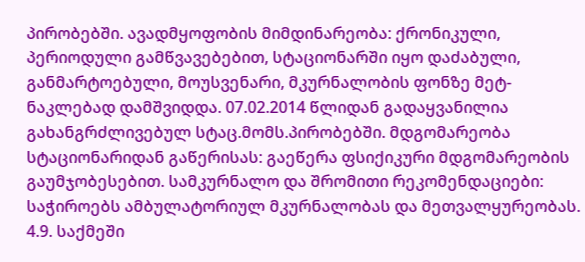პირობებში. ავადმყოფობის მიმდინარეობა: ქრონიკული, პერიოდული გამწვავებებით, სტაციონარში იყო დაძაბული, განმარტოებული, მოუსვენარი, მკურნალობის ფონზე მეტ-ნაკლებად დამშვიდდა. 07.02.2014 წლიდან გადაყვანილია გახანგრძლივებულ სტაც.მომს.პირობებში. მდგომარეობა სტაციონარიდან გაწერისას: გაეწერა ფსიქიკური მდგომარეობის გაუმჯობესებით. სამკურნალო და შრომითი რეკომენდაციები: საჭიროებს ამბულატორიულ მკურნალობას და მეთვალყურეობას.
4.9. საქმეში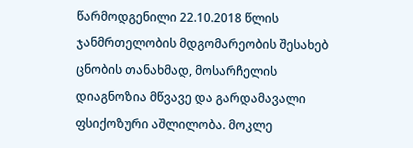წარმოდგენილი 22.10.2018 წლის ჯანმრთელობის მდგომარეობის შესახებ ცნობის თანახმად, მოსარჩელის დიაგნოზია მწვავე და გარდამავალი ფსიქოზური აშლილობა. მოკლე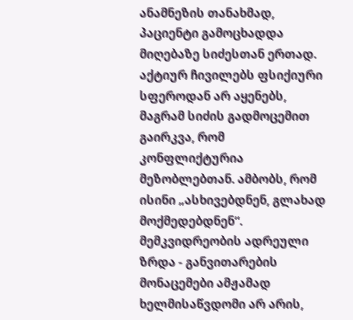ანამნეზის თანახმად, პაციენტი გამოცხადდა მიღებაზე სიძესთან ერთად. აქტიურ ჩივილებს ფსიქიური სფეროდან არ აყენებს, მაგრამ სიძის გადმოცემით გაირკვა, რომ კონფლიქტურია მეზობლებთან. ამბობს, რომ ისინი „ასხივებდნენ, გლახად მოქმედებდნენ“. მემკვიდრეობის ადრეული ზრდა - განვითარების მონაცემები ამჟამად ხელმისაწვდომი არ არის,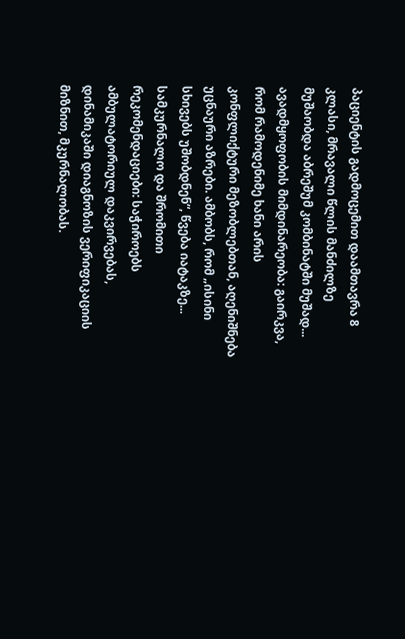პაციენტის გადმოცემით დაამთავრა 8 კლასი, მრავალი წლის მანძილზე მუშაობდა აბრეშუმ კომბინატში მუშად... ავადმყოფობის მიმდინარეობა: გაირკვა, რომ რამოდენიმე ხანი არის კონფლიქტური მეზობლებთან, აღენიშნება უცნაური აზრები. ამბობს, რომ „ისინი სხივებს უშობდნენ“, წვება იატაკზე... სამკურნალო და შრომითი რეკომენდაციები: საჭიროებს ამბულატორიულ დაკვირვებას, დინამიკაში დიაგნოზის ვერიფიკაციის მიზნით, მკურნალობას.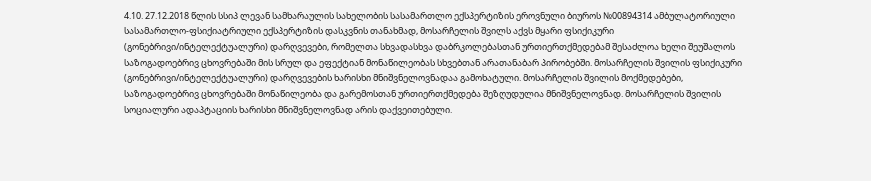4.10. 27.12.2018 წლის სსიპ ლევან სამხარაულის სახელობის სასამართლო ექსპერტიზის ეროვნული ბიუროს №00894314 ამბულატორიული სასამართლო-ფსიქიატრიული ექსპერტიზის დასკვნის თანახმად, მოსარჩელის შვილს აქვს მყარი ფსიქიკური (გონებრივი/ინტელექტუალური) დარღვევები, რომელთა სხვადასხვა დაბრკოლებასთან ურთიერთქმედებამ შესაძლოა ხელი შეუშალოს საზოგადოებრივ ცხოვრებაში მის სრულ და ეფექტიან მონაწილეობას სხვებთან არათანაბარ პირობებში. მოსარჩელის შვილის ფსიქიკური (გონებრივი/ინტელექტუალური) დარღვევების ხარისხი მნიშვნელოვნადაა გამოხატული. მოსარჩელის შვილის მოქმედებები, საზოგადოებრივ ცხოვრებაში მონაწილეობა და გარემოსთან ურთიერთქმედება შეზღუდულია მნიშვნელოვნად. მოსარჩელის შვილის სოციალური ადაპტაციის ხარისხი მნიშვნელოვნად არის დაქვეითებული.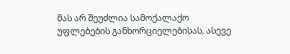მას არ შეუძლია სამოქალაქო უფლებების განხორციელებისას, ასევე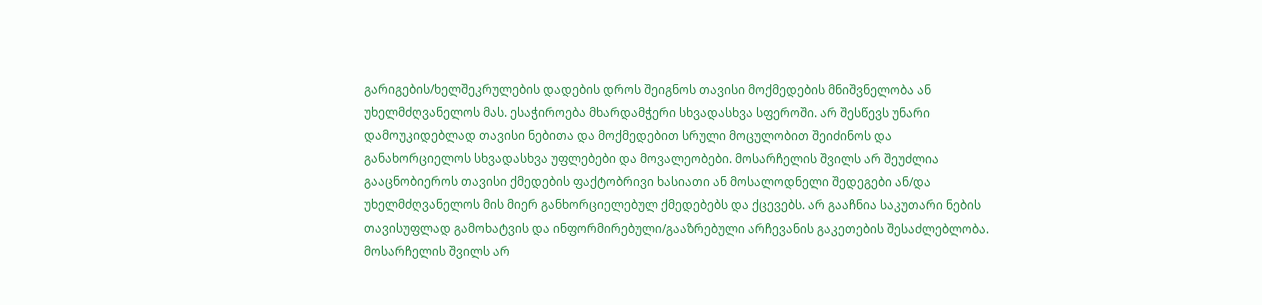გარიგების/ხელშეკრულების დადების დროს შეიგნოს თავისი მოქმედების მნიშვნელობა ან უხელმძღვანელოს მას. ესაჭიროება მხარდამჭერი სხვადასხვა სფეროში. არ შესწევს უნარი დამოუკიდებლად თავისი ნებითა და მოქმედებით სრული მოცულობით შეიძინოს და განახორციელოს სხვადასხვა უფლებები და მოვალეობები. მოსარჩელის შვილს არ შეუძლია გააცნობიეროს თავისი ქმედების ფაქტობრივი ხასიათი ან მოსალოდნელი შედეგები ან/და უხელმძღვანელოს მის მიერ განხორციელებულ ქმედებებს და ქცევებს. არ გააჩნია საკუთარი ნების თავისუფლად გამოხატვის და ინფორმირებული/გააზრებული არჩევანის გაკეთების შესაძლებლობა. მოსარჩელის შვილს არ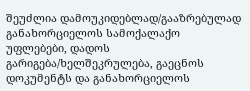შეუძლია დამოუკიდებლად/გააზრებულად განახორციელოს სამოქალაქო უფლებები, დადოს გარიგება/ხელშეკრულება, გაეცნოს დოკუმენტს და განახორციელოს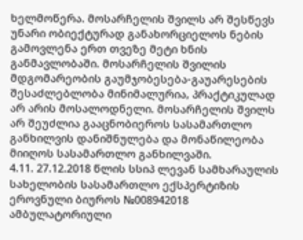ხელმოწერა. მოსარჩელის შვილს არ შესწევს უნარი ობიექტურად განახორციელოს ნების გამოვლენა ერთ თვეზე მეტი ხნის განმავლობაში. მოსარჩელის შვილის მდგომარეობის გაუმჯობესება-გაუარესების შესაძლებლობა მინიმალურია, პრაქტიკულად არ არის მოსალოდნელი. მოსარჩელის შვილს არ შეუძლია გააცნობიეროს სასამართლო განხილვის დანიშნულება და მონაწილეობა მიიღოს სასამართლო განხილვაში.
4.11. 27.12.2018 წლის სსიპ ლევან სამხარაულის სახელობის სასამართლო ექსპერტიზის ეროვნული ბიუროს №008942018 ამბულატორიული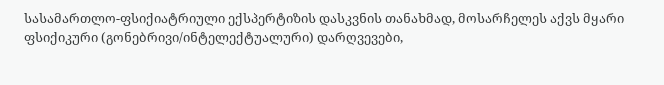სასამართლო-ფსიქიატრიული ექსპერტიზის დასკვნის თანახმად, მოსარჩელეს აქვს მყარი ფსიქიკური (გონებრივი/ინტელექტუალური) დარღვევები,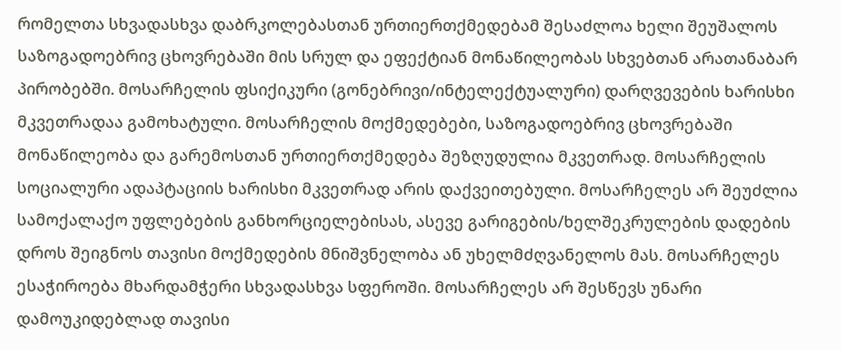რომელთა სხვადასხვა დაბრკოლებასთან ურთიერთქმედებამ შესაძლოა ხელი შეუშალოს საზოგადოებრივ ცხოვრებაში მის სრულ და ეფექტიან მონაწილეობას სხვებთან არათანაბარ პირობებში. მოსარჩელის ფსიქიკური (გონებრივი/ინტელექტუალური) დარღვევების ხარისხი მკვეთრადაა გამოხატული. მოსარჩელის მოქმედებები, საზოგადოებრივ ცხოვრებაში მონაწილეობა და გარემოსთან ურთიერთქმედება შეზღუდულია მკვეთრად. მოსარჩელის სოციალური ადაპტაციის ხარისხი მკვეთრად არის დაქვეითებული. მოსარჩელეს არ შეუძლია სამოქალაქო უფლებების განხორციელებისას, ასევე გარიგების/ხელშეკრულების დადების დროს შეიგნოს თავისი მოქმედების მნიშვნელობა ან უხელმძღვანელოს მას. მოსარჩელეს ესაჭიროება მხარდამჭერი სხვადასხვა სფეროში. მოსარჩელეს არ შესწევს უნარი დამოუკიდებლად თავისი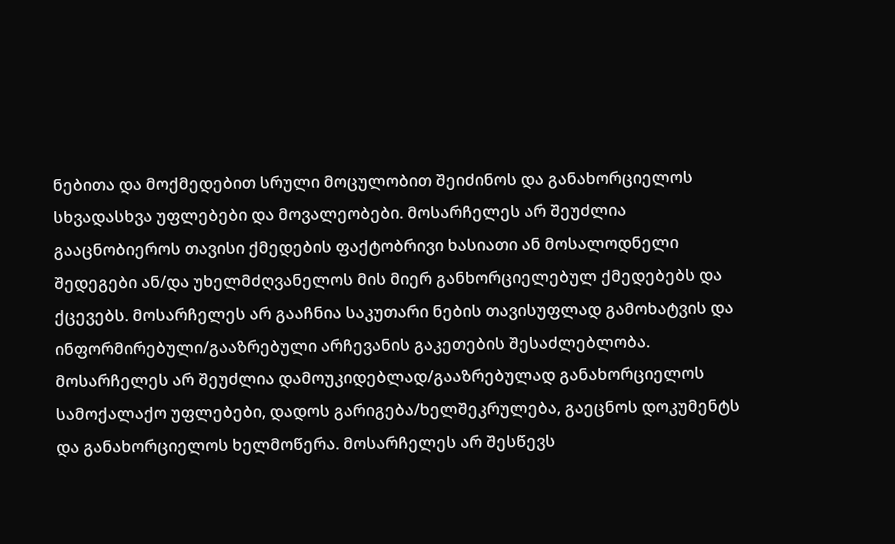ნებითა და მოქმედებით სრული მოცულობით შეიძინოს და განახორციელოს სხვადასხვა უფლებები და მოვალეობები. მოსარჩელეს არ შეუძლია გააცნობიეროს თავისი ქმედების ფაქტობრივი ხასიათი ან მოსალოდნელი შედეგები ან/და უხელმძღვანელოს მის მიერ განხორციელებულ ქმედებებს და ქცევებს. მოსარჩელეს არ გააჩნია საკუთარი ნების თავისუფლად გამოხატვის და ინფორმირებული/გააზრებული არჩევანის გაკეთების შესაძლებლობა. მოსარჩელეს არ შეუძლია დამოუკიდებლად/გააზრებულად განახორციელოს სამოქალაქო უფლებები, დადოს გარიგება/ხელშეკრულება, გაეცნოს დოკუმენტს და განახორციელოს ხელმოწერა. მოსარჩელეს არ შესწევს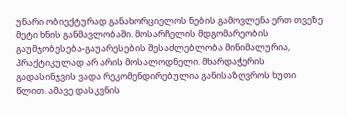უნარი ობიექტურად განახორციელოს ნების გამოვლენა ერთ თვეზე მეტი ხნის განმავლობაში. მოსარჩელის მდგომარეობის გაუმჯობესება-გაუარესების შესაძლებლობა მინიმალურია, პრაქტიკულად არ არის მოსალოდნელი. მხარდაჭერის გადასინჯვის ვადა რეკომენდირებულია განისაზღვროს ხუთი წლით. ამავე დასკვნის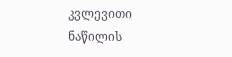კვლევითი ნაწილის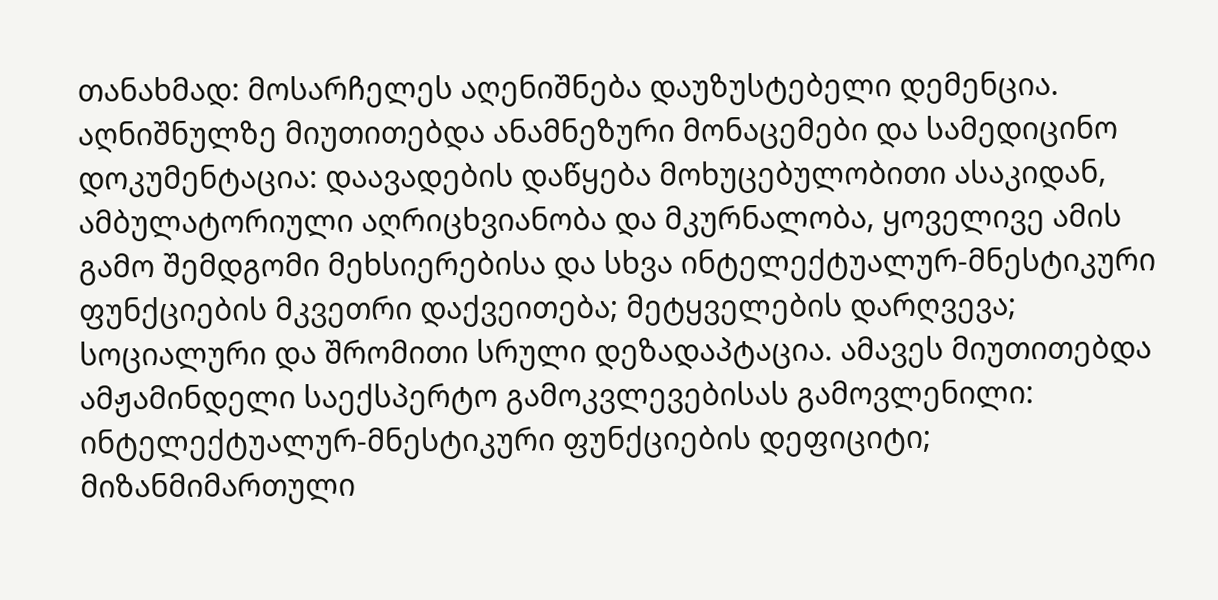თანახმად: მოსარჩელეს აღენიშნება დაუზუსტებელი დემენცია. აღნიშნულზე მიუთითებდა ანამნეზური მონაცემები და სამედიცინო დოკუმენტაცია: დაავადების დაწყება მოხუცებულობითი ასაკიდან, ამბულატორიული აღრიცხვიანობა და მკურნალობა, ყოველივე ამის გამო შემდგომი მეხსიერებისა და სხვა ინტელექტუალურ-მნესტიკური ფუნქციების მკვეთრი დაქვეითება; მეტყველების დარღვევა; სოციალური და შრომითი სრული დეზადაპტაცია. ამავეს მიუთითებდა ამჟამინდელი საექსპერტო გამოკვლევებისას გამოვლენილი: ინტელექტუალურ-მნესტიკური ფუნქციების დეფიციტი; მიზანმიმართული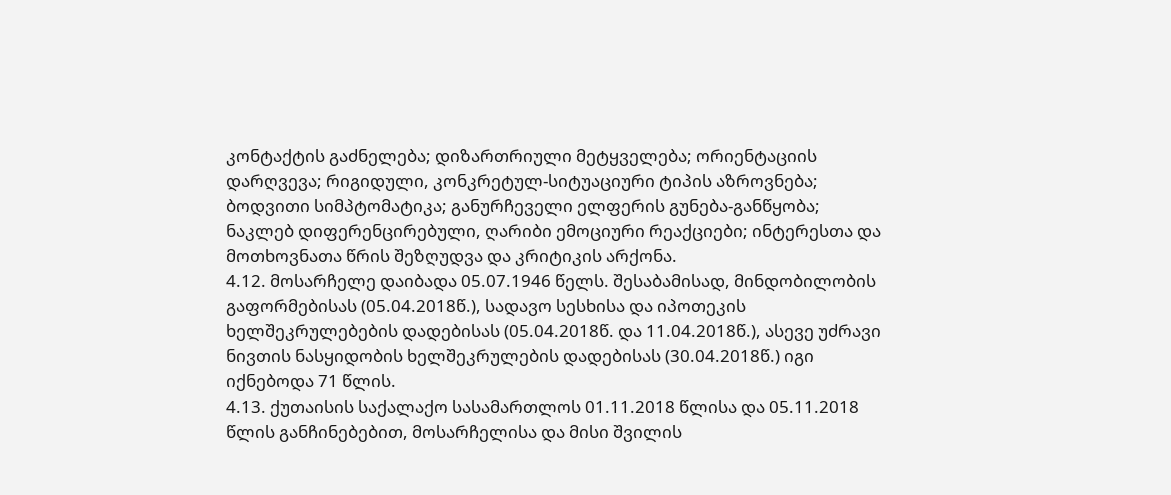კონტაქტის გაძნელება; დიზართრიული მეტყველება; ორიენტაციის დარღვევა; რიგიდული, კონკრეტულ-სიტუაციური ტიპის აზროვნება; ბოდვითი სიმპტომატიკა; განურჩეველი ელფერის გუნება-განწყობა; ნაკლებ დიფერენცირებული, ღარიბი ემოციური რეაქციები; ინტერესთა და მოთხოვნათა წრის შეზღუდვა და კრიტიკის არქონა.
4.12. მოსარჩელე დაიბადა 05.07.1946 წელს. შესაბამისად, მინდობილობის გაფორმებისას (05.04.2018წ.), სადავო სესხისა და იპოთეკის ხელშეკრულებების დადებისას (05.04.2018წ. და 11.04.2018წ.), ასევე უძრავი ნივთის ნასყიდობის ხელშეკრულების დადებისას (30.04.2018წ.) იგი იქნებოდა 71 წლის.
4.13. ქუთაისის საქალაქო სასამართლოს 01.11.2018 წლისა და 05.11.2018 წლის განჩინებებით, მოსარჩელისა და მისი შვილის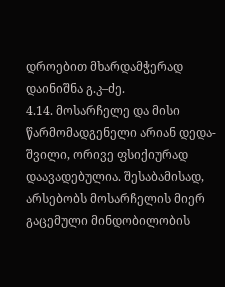დროებით მხარდამჭერად დაინიშნა გ.კ–ძე.
4.14. მოსარჩელე და მისი წარმომადგენელი არიან დედა-შვილი, ორივე ფსიქიურად დაავადებულია. შესაბამისად, არსებობს მოსარჩელის მიერ გაცემული მინდობილობის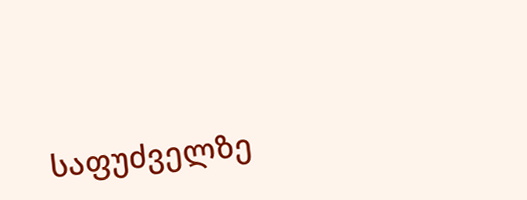საფუძველზე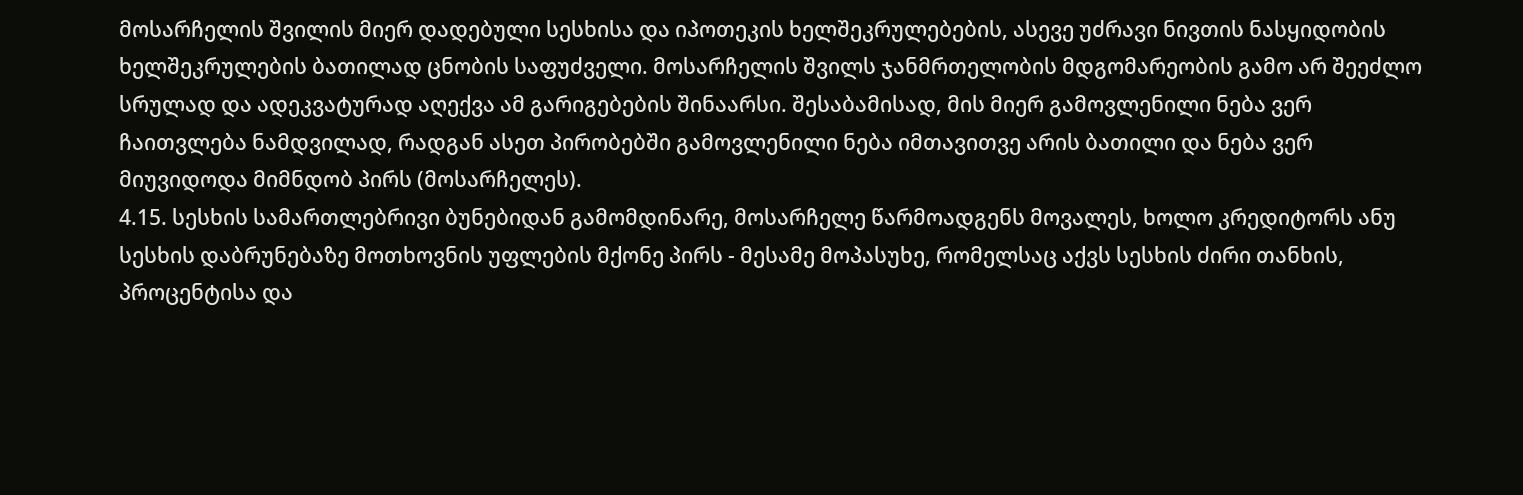მოსარჩელის შვილის მიერ დადებული სესხისა და იპოთეკის ხელშეკრულებების, ასევე უძრავი ნივთის ნასყიდობის ხელშეკრულების ბათილად ცნობის საფუძველი. მოსარჩელის შვილს ჯანმრთელობის მდგომარეობის გამო არ შეეძლო სრულად და ადეკვატურად აღექვა ამ გარიგებების შინაარსი. შესაბამისად, მის მიერ გამოვლენილი ნება ვერ ჩაითვლება ნამდვილად, რადგან ასეთ პირობებში გამოვლენილი ნება იმთავითვე არის ბათილი და ნება ვერ მიუვიდოდა მიმნდობ პირს (მოსარჩელეს).
4.15. სესხის სამართლებრივი ბუნებიდან გამომდინარე, მოსარჩელე წარმოადგენს მოვალეს, ხოლო კრედიტორს ანუ სესხის დაბრუნებაზე მოთხოვნის უფლების მქონე პირს - მესამე მოპასუხე, რომელსაც აქვს სესხის ძირი თანხის, პროცენტისა და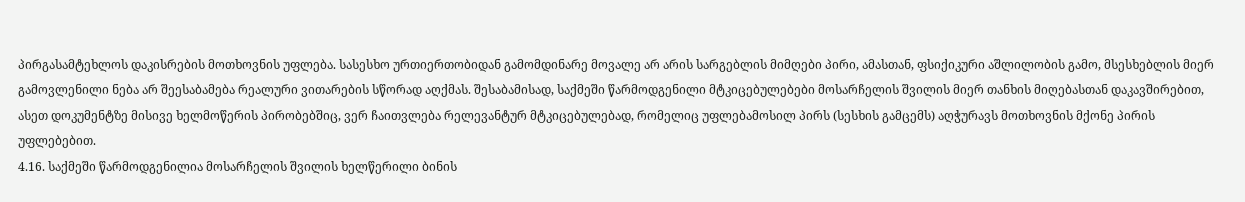პირგასამტეხლოს დაკისრების მოთხოვნის უფლება. სასესხო ურთიერთობიდან გამომდინარე მოვალე არ არის სარგებლის მიმღები პირი, ამასთან, ფსიქიკური აშლილობის გამო, მსესხებლის მიერ გამოვლენილი ნება არ შეესაბამება რეალური ვითარების სწორად აღქმას. შესაბამისად, საქმეში წარმოდგენილი მტკიცებულებები მოსარჩელის შვილის მიერ თანხის მიღებასთან დაკავშირებით, ასეთ დოკუმენტზე მისივე ხელმოწერის პირობებშიც, ვერ ჩაითვლება რელევანტურ მტკიცებულებად, რომელიც უფლებამოსილ პირს (სესხის გამცემს) აღჭურავს მოთხოვნის მქონე პირის უფლებებით.
4.16. საქმეში წარმოდგენილია მოსარჩელის შვილის ხელწერილი ბინის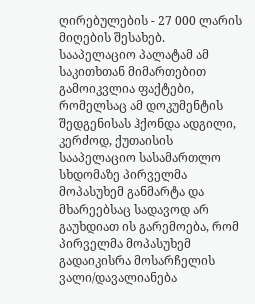ღირებულების - 27 000 ლარის მიღების შესახებ. სააპელაციო პალატამ ამ საკითხთან მიმართებით გამოიკვლია ფაქტები, რომელსაც ამ დოკუმენტის შედგენისას ჰქონდა ადგილი, კერძოდ, ქუთაისის სააპელაციო სასამართლო სხდომაზე პირველმა მოპასუხემ განმარტა და მხარეებსაც სადავოდ არ გაუხდიათ ის გარემოება, რომ პირველმა მოპასუხემ გადაიკისრა მოსარჩელის ვალი/დავალიანება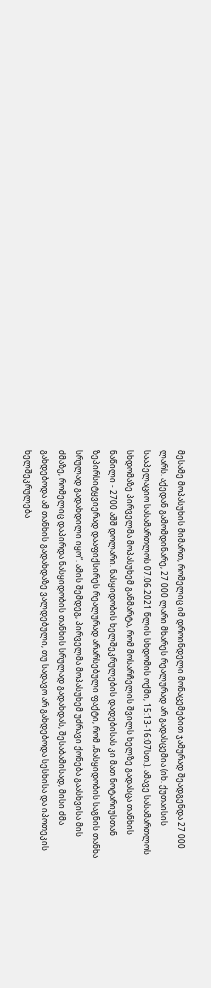მესამე მოპასუხის მიმართ, რომელიც იმ დროინდელი მონაცემებით ჯამურად შეადგენდა 27 000 ლარს. აქედან გამომდინარე, 27 000 ლარი მხარეს რეალურად არ გადასცემია (იხ. ქუთაისის სააპელაციო სასამართლოს 07.06.2021 წლის სხდომის ოქმი, 15:13-16:07სთ.). ამავე სასამართლოს სხდომაზე პირველმა მოპასუხემ განმარტა, რომ მოსარჩელის შვილს ხელზე გადასცა თანხის ნაწილი - 2700 აშშ დოლარი. ნასყიდობის ხელშეკრულების დადებისას კი მათ ნოტარიუსთან ზეპირსიტყვიერად დააფიქსირეს რეალურად არარსებული ფაქტი, რომ „ნასყიდობის საგნის თანხა სრულად გადახდილი იყო“. ამის შემდეგ, პირველმა მოპასუხემ უძრავი ქონება გაასხვისა მის ძმაზე, რომელიც დაპირდა ნასყიდობის თანხის სრულად გადახდას, შესაბამისად, მისი ძმა გახდებოდა ამ თანხის გადახდაზე ვალდებული, თუ სადავო არ გახდებოდა სესხისა და იპოთეკის ხელშეკრულება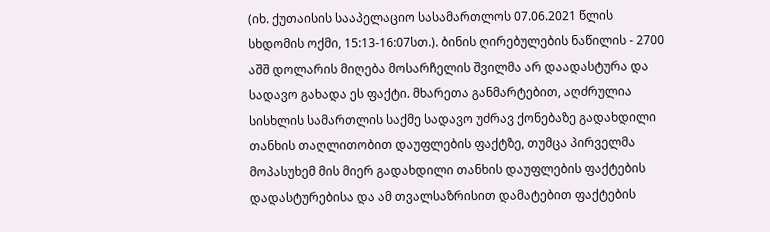(იხ. ქუთაისის სააპელაციო სასამართლოს 07.06.2021 წლის სხდომის ოქმი, 15:13-16:07სთ.). ბინის ღირებულების ნაწილის - 2700 აშშ დოლარის მიღება მოსარჩელის შვილმა არ დაადასტურა და სადავო გახადა ეს ფაქტი. მხარეთა განმარტებით, აღძრულია სისხლის სამართლის საქმე სადავო უძრავ ქონებაზე გადახდილი თანხის თაღლითობით დაუფლების ფაქტზე, თუმცა პირველმა მოპასუხემ მის მიერ გადახდილი თანხის დაუფლების ფაქტების დადასტურებისა და ამ თვალსაზრისით დამატებით ფაქტების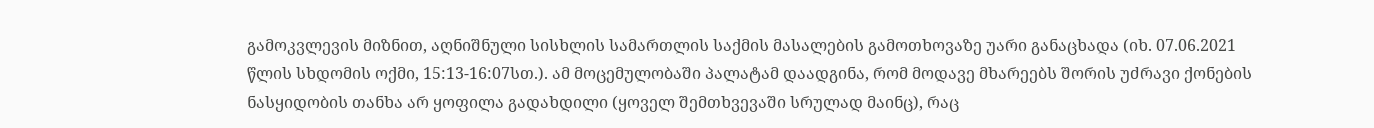გამოკვლევის მიზნით, აღნიშნული სისხლის სამართლის საქმის მასალების გამოთხოვაზე უარი განაცხადა (იხ. 07.06.2021 წლის სხდომის ოქმი, 15:13-16:07სთ.). ამ მოცემულობაში პალატამ დაადგინა, რომ მოდავე მხარეებს შორის უძრავი ქონების ნასყიდობის თანხა არ ყოფილა გადახდილი (ყოველ შემთხვევაში სრულად მაინც), რაც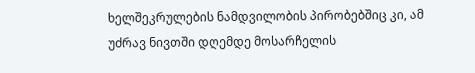ხელშეკრულების ნამდვილობის პირობებშიც კი, ამ უძრავ ნივთში დღემდე მოსარჩელის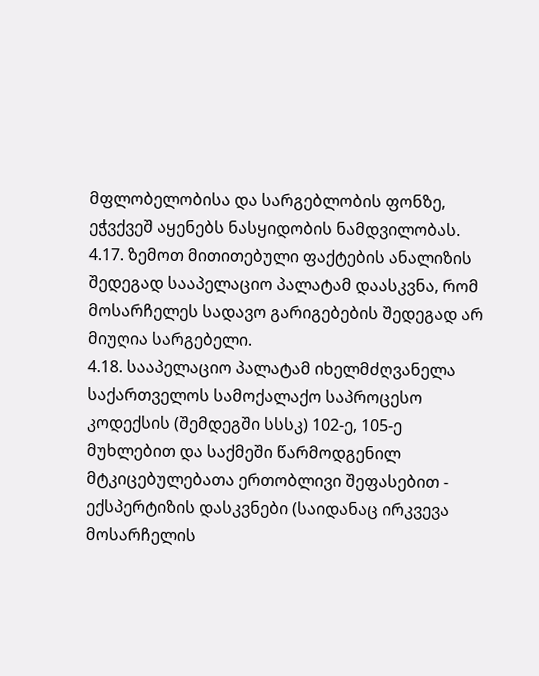მფლობელობისა და სარგებლობის ფონზე, ეჭვქვეშ აყენებს ნასყიდობის ნამდვილობას.
4.17. ზემოთ მითითებული ფაქტების ანალიზის შედეგად სააპელაციო პალატამ დაასკვნა, რომ მოსარჩელეს სადავო გარიგებების შედეგად არ მიუღია სარგებელი.
4.18. სააპელაციო პალატამ იხელმძღვანელა საქართველოს სამოქალაქო საპროცესო კოდექსის (შემდეგში სსსკ) 102-ე, 105-ე მუხლებით და საქმეში წარმოდგენილ მტკიცებულებათა ერთობლივი შეფასებით - ექსპერტიზის დასკვნები (საიდანაც ირკვევა მოსარჩელის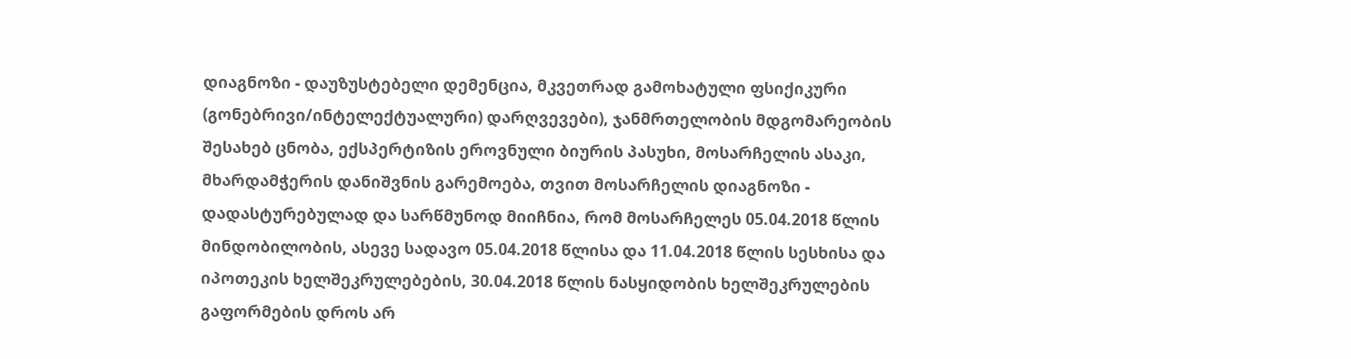დიაგნოზი - დაუზუსტებელი დემენცია, მკვეთრად გამოხატული ფსიქიკური (გონებრივი/ინტელექტუალური) დარღვევები), ჯანმრთელობის მდგომარეობის შესახებ ცნობა, ექსპერტიზის ეროვნული ბიურის პასუხი, მოსარჩელის ასაკი, მხარდამჭერის დანიშვნის გარემოება, თვით მოსარჩელის დიაგნოზი - დადასტურებულად და სარწმუნოდ მიიჩნია, რომ მოსარჩელეს 05.04.2018 წლის მინდობილობის, ასევე სადავო 05.04.2018 წლისა და 11.04.2018 წლის სესხისა და იპოთეკის ხელშეკრულებების, 30.04.2018 წლის ნასყიდობის ხელშეკრულების გაფორმების დროს არ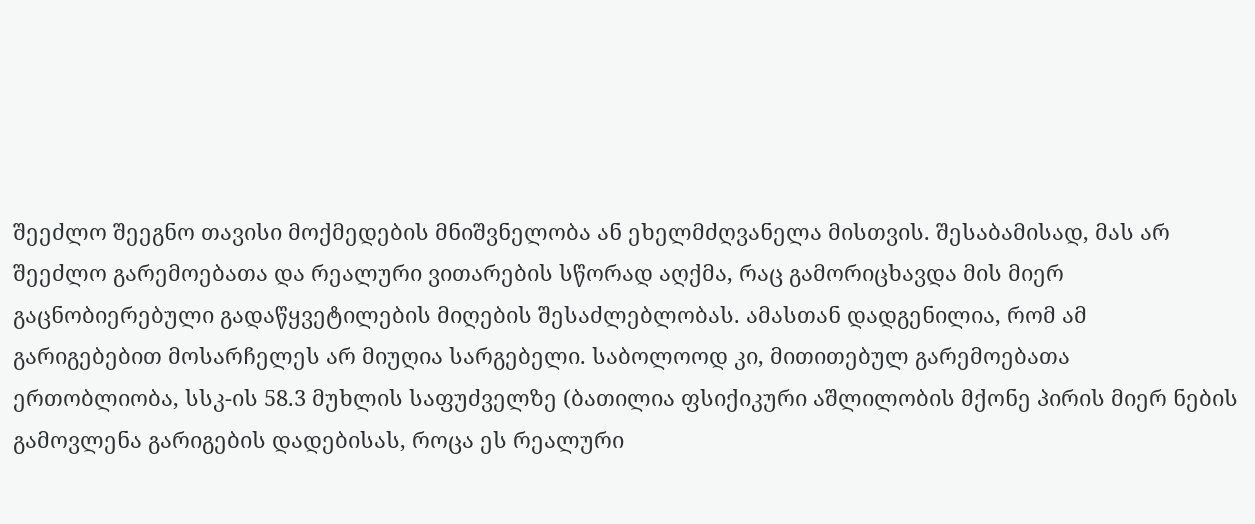შეეძლო შეეგნო თავისი მოქმედების მნიშვნელობა ან ეხელმძღვანელა მისთვის. შესაბამისად, მას არ შეეძლო გარემოებათა და რეალური ვითარების სწორად აღქმა, რაც გამორიცხავდა მის მიერ გაცნობიერებული გადაწყვეტილების მიღების შესაძლებლობას. ამასთან დადგენილია, რომ ამ გარიგებებით მოსარჩელეს არ მიუღია სარგებელი. საბოლოოდ კი, მითითებულ გარემოებათა ერთობლიობა, სსკ-ის 58.3 მუხლის საფუძველზე (ბათილია ფსიქიკური აშლილობის მქონე პირის მიერ ნების გამოვლენა გარიგების დადებისას, როცა ეს რეალური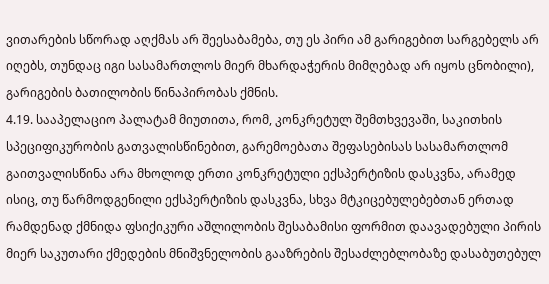ვითარების სწორად აღქმას არ შეესაბამება, თუ ეს პირი ამ გარიგებით სარგებელს არ იღებს, თუნდაც იგი სასამართლოს მიერ მხარდაჭერის მიმღებად არ იყოს ცნობილი), გარიგების ბათილობის წინაპირობას ქმნის.
4.19. სააპელაციო პალატამ მიუთითა, რომ, კონკრეტულ შემთხვევაში, საკითხის სპეციფიკურობის გათვალისწინებით, გარემოებათა შეფასებისას სასამართლომ გაითვალისწინა არა მხოლოდ ერთი კონკრეტული ექსპერტიზის დასკვნა, არამედ ისიც, თუ წარმოდგენილი ექსპერტიზის დასკვნა, სხვა მტკიცებულებებთან ერთად რამდენად ქმნიდა ფსიქიკური აშლილობის შესაბამისი ფორმით დაავადებული პირის მიერ საკუთარი ქმედების მნიშვნელობის გააზრების შესაძლებლობაზე დასაბუთებულ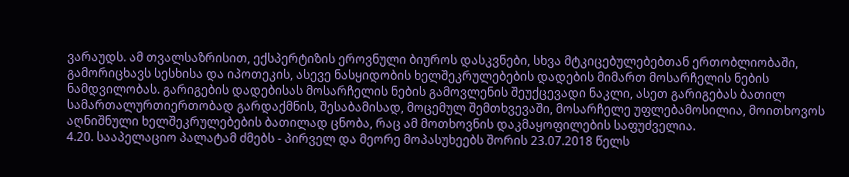ვარაუდს. ამ თვალსაზრისით, ექსპერტიზის ეროვნული ბიუროს დასკვნები, სხვა მტკიცებულებებთან ერთობლიობაში, გამორიცხავს სესხისა და იპოთეკის, ასევე ნასყიდობის ხელშეკრულებების დადების მიმართ მოსარჩელის ნების ნამდვილობას. გარიგების დადებისას მოსარჩელის ნების გამოვლენის შეუქცევადი ნაკლი, ასეთ გარიგებას ბათილ სამართალურთიერთობად გარდაქმნის, შესაბამისად, მოცემულ შემთხვევაში, მოსარჩელე უფლებამოსილია, მოითხოვოს აღნიშნული ხელშეკრულებების ბათილად ცნობა, რაც ამ მოთხოვნის დაკმაყოფილების საფუძველია.
4.20. სააპელაციო პალატამ ძმებს - პირველ და მეორე მოპასუხეებს შორის 23.07.2018 წელს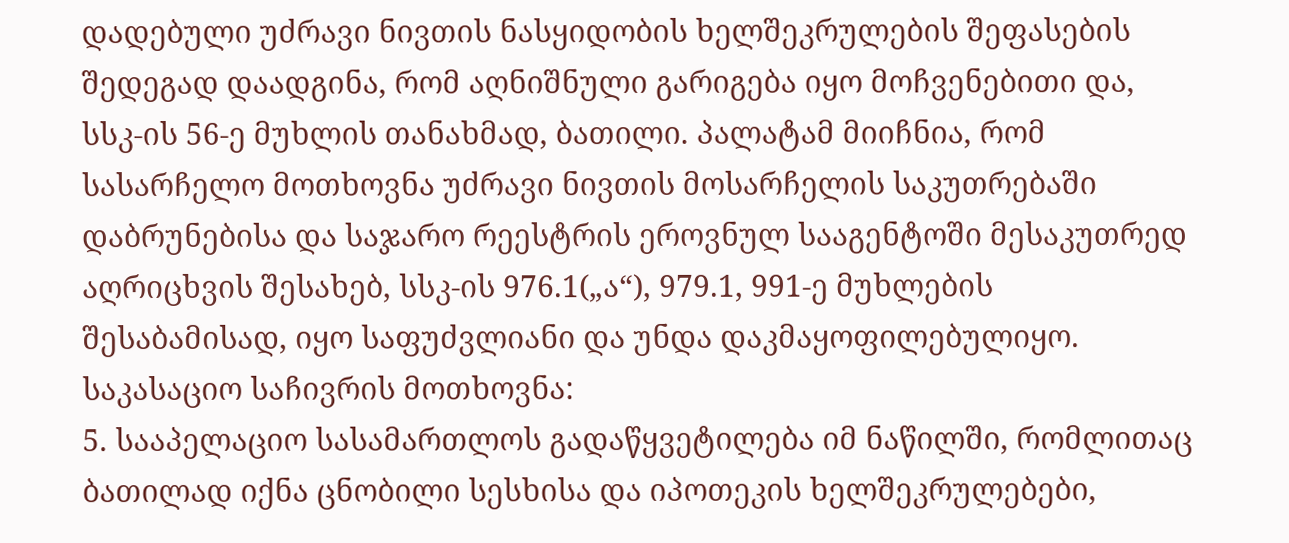დადებული უძრავი ნივთის ნასყიდობის ხელშეკრულების შეფასების შედეგად დაადგინა, რომ აღნიშნული გარიგება იყო მოჩვენებითი და, სსკ-ის 56-ე მუხლის თანახმად, ბათილი. პალატამ მიიჩნია, რომ სასარჩელო მოთხოვნა უძრავი ნივთის მოსარჩელის საკუთრებაში დაბრუნებისა და საჯარო რეესტრის ეროვნულ სააგენტოში მესაკუთრედ აღრიცხვის შესახებ, სსკ-ის 976.1(„ა“), 979.1, 991-ე მუხლების შესაბამისად, იყო საფუძვლიანი და უნდა დაკმაყოფილებულიყო.
საკასაციო საჩივრის მოთხოვნა:
5. სააპელაციო სასამართლოს გადაწყვეტილება იმ ნაწილში, რომლითაც ბათილად იქნა ცნობილი სესხისა და იპოთეკის ხელშეკრულებები,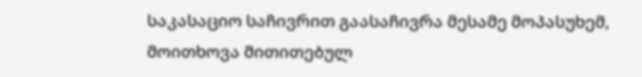საკასაციო საჩივრით გაასაჩივრა მესამე მოპასუხემ, მოითხოვა მითითებულ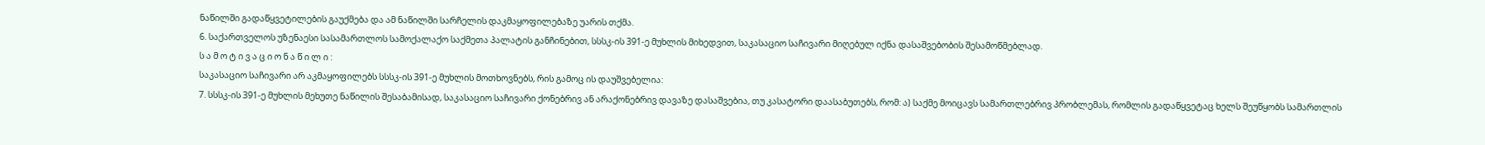ნაწილში გადაწყვეტილების გაუქმება და ამ ნაწილში სარჩელის დაკმაყოფილებაზე უარის თქმა.
6. საქართველოს უზენაესი სასამართლოს სამოქალაქო საქმეთა პალატის განჩინებით, სსსკ-ის 391-ე მუხლის მიხედვით, საკასაციო საჩივარი მიღებულ იქნა დასაშვებობის შესამოწმებლად.
ს ა მ ო ტ ი ვ ა ც ი ო ნ ა წ ი ლ ი :
საკასაციო საჩივარი არ აკმაყოფილებს სსსკ-ის 391-ე მუხლის მოთხოვნებს, რის გამოც ის დაუშვებელია:
7. სსსკ-ის 391-ე მუხლის მეხუთე ნაწილის შესაბამისად, საკასაციო საჩივარი ქონებრივ ან არაქონებრივ დავაზე დასაშვებია, თუ კასატორი დაასაბუთებს, რომ: ა) საქმე მოიცავს სამართლებრივ პრობლემას, რომლის გადაწყვეტაც ხელს შეუწყობს სამართლის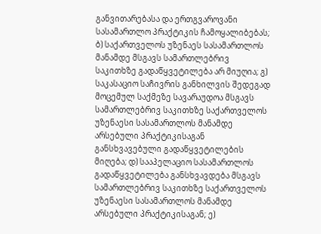განვითარებასა და ერთგვაროვანი სასამართლო პრაქტიკის ჩამოყალიბებას; ბ) საქართველოს უზენაეს სასამართლოს მანამდე მსგავს სამართლებრივ საკითხზე გადაწყვეტილება არ მიუღია; გ) საკასაციო საჩივრის განხილვის შედეგად მოცემულ საქმეზე სავარაუდოა მსგავს სამართლებრივ საკითხზე საქართველოს უზენაესი სასამართლოს მანამდე არსებული პრაქტიკისაგან განსხვავებული გადაწყვეტილების მიღება; დ) სააპელაციო სასამართლოს გადაწყვეტილება განსხვავდება მსგავს სამართლებრივ საკითხზე საქართველოს უზენაესი სასამართლოს მანამდე არსებული პრაქტიკისაგან; ე)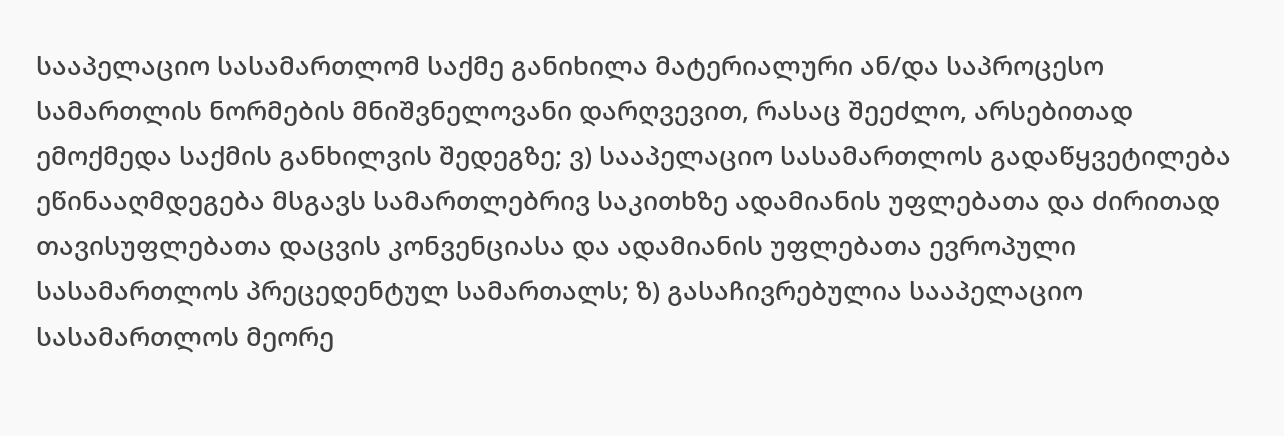სააპელაციო სასამართლომ საქმე განიხილა მატერიალური ან/და საპროცესო სამართლის ნორმების მნიშვნელოვანი დარღვევით, რასაც შეეძლო, არსებითად ემოქმედა საქმის განხილვის შედეგზე; ვ) სააპელაციო სასამართლოს გადაწყვეტილება ეწინააღმდეგება მსგავს სამართლებრივ საკითხზე ადამიანის უფლებათა და ძირითად თავისუფლებათა დაცვის კონვენციასა და ადამიანის უფლებათა ევროპული სასამართლოს პრეცედენტულ სამართალს; ზ) გასაჩივრებულია სააპელაციო სასამართლოს მეორე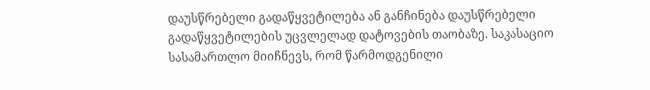დაუსწრებელი გადაწყვეტილება ან განჩინება დაუსწრებელი გადაწყვეტილების უცვლელად დატოვების თაობაზე. საკასაციო სასამართლო მიიჩნევს, რომ წარმოდგენილი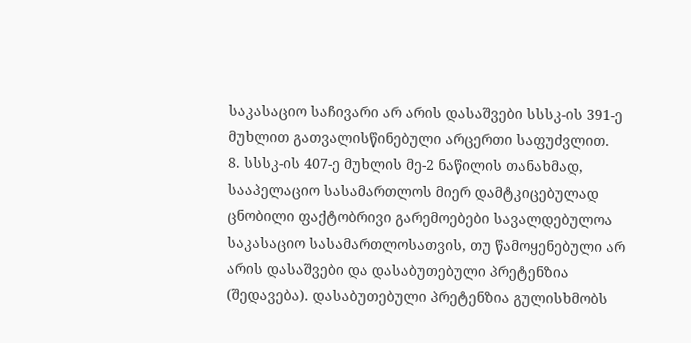საკასაციო საჩივარი არ არის დასაშვები სსსკ-ის 391-ე მუხლით გათვალისწინებული არცერთი საფუძვლით.
8. სსსკ-ის 407-ე მუხლის მე-2 ნაწილის თანახმად, სააპელაციო სასამართლოს მიერ დამტკიცებულად ცნობილი ფაქტობრივი გარემოებები სავალდებულოა საკასაციო სასამართლოსათვის, თუ წამოყენებული არ არის დასაშვები და დასაბუთებული პრეტენზია (შედავება). დასაბუთებული პრეტენზია გულისხმობს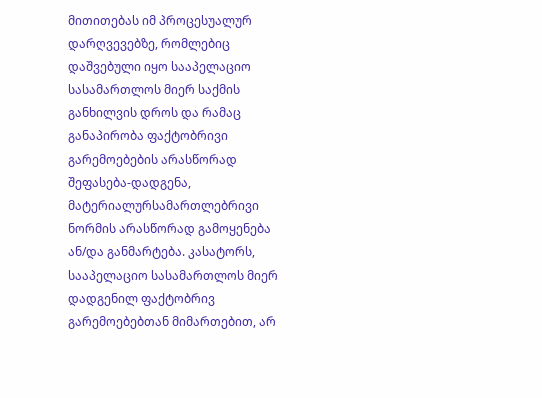მითითებას იმ პროცესუალურ დარღვევებზე, რომლებიც დაშვებული იყო სააპელაციო სასამართლოს მიერ საქმის განხილვის დროს და რამაც განაპირობა ფაქტობრივი გარემოებების არასწორად შეფასება-დადგენა, მატერიალურსამართლებრივი ნორმის არასწორად გამოყენება ან/და განმარტება. კასატორს, სააპელაციო სასამართლოს მიერ დადგენილ ფაქტობრივ გარემოებებთან მიმართებით, არ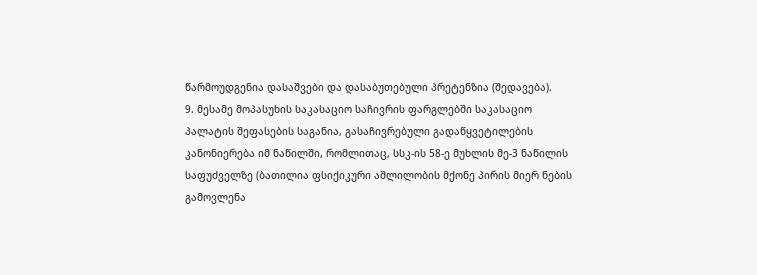წარმოუდგენია დასაშვები და დასაბუთებული პრეტენზია (შედავება).
9. მესამე მოპასუხის საკასაციო საჩივრის ფარგლებში საკასაციო პალატის შეფასების საგანია, გასაჩივრებული გადაწყვეტილების კანონიერება იმ ნაწილში, რომლითაც, სსკ-ის 58-ე მუხლის მე-3 ნაწილის საფუძველზე (ბათილია ფსიქიკური აშლილობის მქონე პირის მიერ ნების გამოვლენა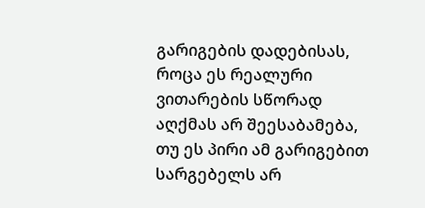გარიგების დადებისას, როცა ეს რეალური ვითარების სწორად აღქმას არ შეესაბამება, თუ ეს პირი ამ გარიგებით სარგებელს არ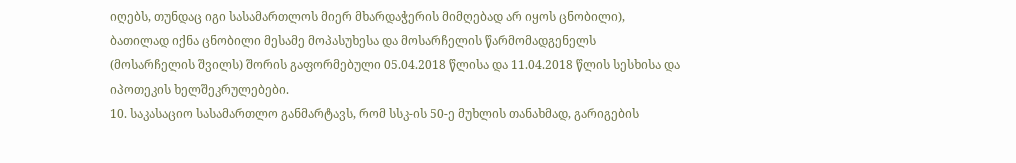იღებს, თუნდაც იგი სასამართლოს მიერ მხარდაჭერის მიმღებად არ იყოს ცნობილი), ბათილად იქნა ცნობილი მესამე მოპასუხესა და მოსარჩელის წარმომადგენელს (მოსარჩელის შვილს) შორის გაფორმებული 05.04.2018 წლისა და 11.04.2018 წლის სესხისა და იპოთეკის ხელშეკრულებები.
10. საკასაციო სასამართლო განმარტავს, რომ სსკ-ის 50-ე მუხლის თანახმად, გარიგების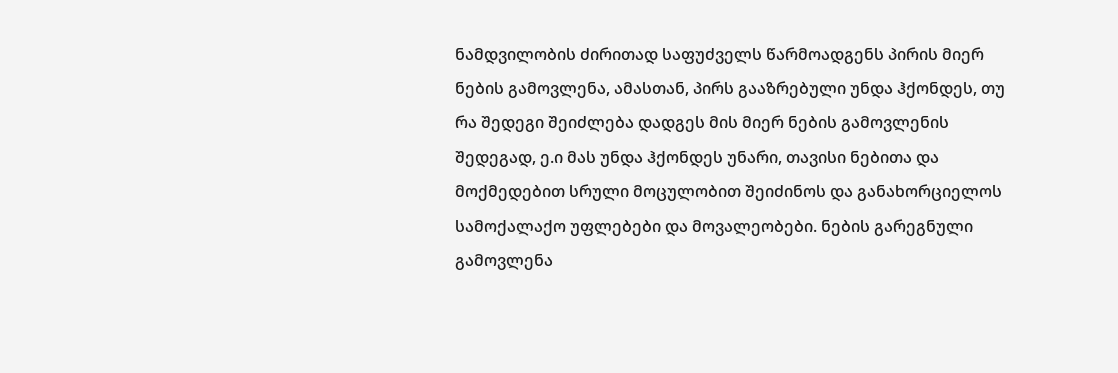ნამდვილობის ძირითად საფუძველს წარმოადგენს პირის მიერ ნების გამოვლენა, ამასთან, პირს გააზრებული უნდა ჰქონდეს, თუ რა შედეგი შეიძლება დადგეს მის მიერ ნების გამოვლენის შედეგად, ე.ი მას უნდა ჰქონდეს უნარი, თავისი ნებითა და მოქმედებით სრული მოცულობით შეიძინოს და განახორციელოს სამოქალაქო უფლებები და მოვალეობები. ნების გარეგნული გამოვლენა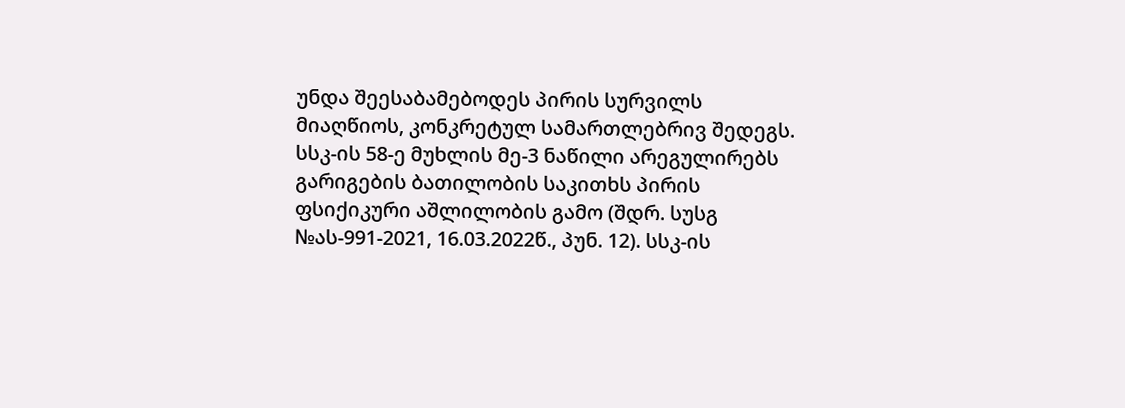უნდა შეესაბამებოდეს პირის სურვილს მიაღწიოს, კონკრეტულ სამართლებრივ შედეგს. სსკ-ის 58-ე მუხლის მე-3 ნაწილი არეგულირებს გარიგების ბათილობის საკითხს პირის ფსიქიკური აშლილობის გამო (შდრ. სუსგ №ას-991-2021, 16.03.2022წ., პუნ. 12). სსკ-ის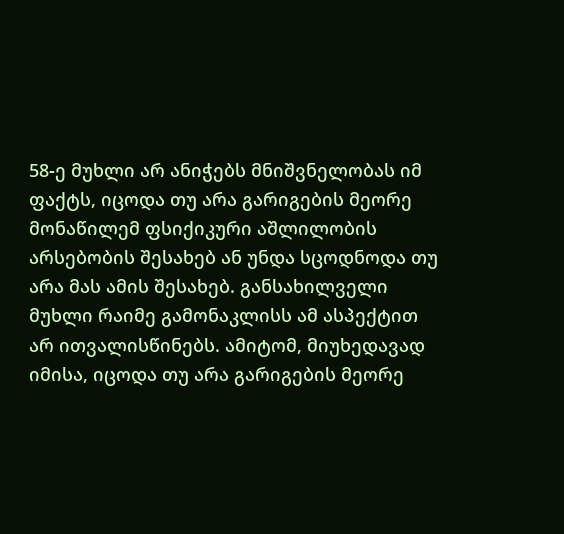58-ე მუხლი არ ანიჭებს მნიშვნელობას იმ ფაქტს, იცოდა თუ არა გარიგების მეორე მონაწილემ ფსიქიკური აშლილობის არსებობის შესახებ ან უნდა სცოდნოდა თუ არა მას ამის შესახებ. განსახილველი მუხლი რაიმე გამონაკლისს ამ ასპექტით არ ითვალისწინებს. ამიტომ, მიუხედავად იმისა, იცოდა თუ არა გარიგების მეორე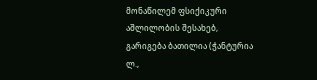მონაწილემ ფსიქიკური აშლილობის შესახებ, გარიგება ბათილია (ჭანტურია ლ.,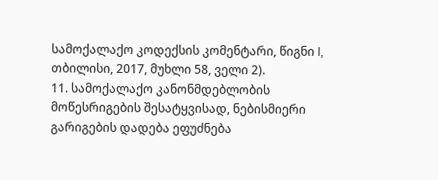სამოქალაქო კოდექსის კომენტარი, წიგნი I, თბილისი, 2017, მუხლი 58, ველი 2).
11. სამოქალაქო კანონმდებლობის მოწესრიგების შესატყვისად, ნებისმიერი გარიგების დადება ეფუძნება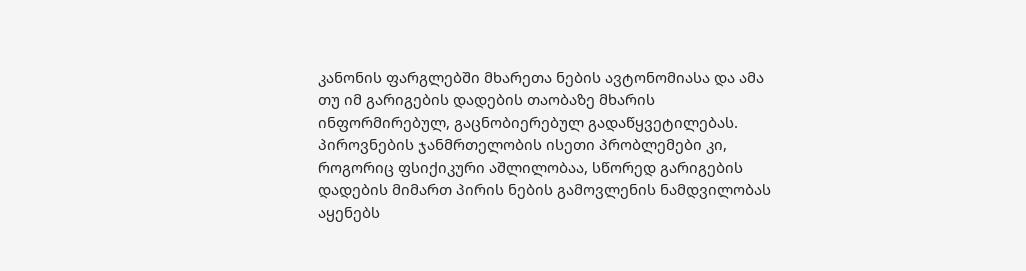კანონის ფარგლებში მხარეთა ნების ავტონომიასა და ამა თუ იმ გარიგების დადების თაობაზე მხარის ინფორმირებულ, გაცნობიერებულ გადაწყვეტილებას. პიროვნების ჯანმრთელობის ისეთი პრობლემები კი, როგორიც ფსიქიკური აშლილობაა, სწორედ გარიგების დადების მიმართ პირის ნების გამოვლენის ნამდვილობას აყენებს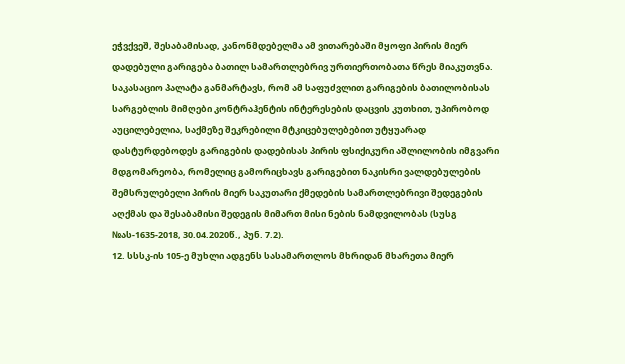ეჭვქვეშ, შესაბამისად, კანონმდებელმა ამ ვითარებაში მყოფი პირის მიერ დადებული გარიგება ბათილ სამართლებრივ ურთიერთობათა წრეს მიაკუთვნა. საკასაციო პალატა განმარტავს, რომ ამ საფუძვლით გარიგების ბათილობისას სარგებლის მიმღები კონტრაჰენტის ინტერესების დაცვის კუთხით, უპირობოდ აუცილებელია, საქმეზე შეკრებილი მტკიცებულებებით უტყუარად დასტურდებოდეს გარიგების დადებისას პირის ფსიქიკური აშლილობის იმგვარი მდგომარეობა, რომელიც გამორიცხავს გარიგებით ნაკისრი ვალდებულების შემსრულებელი პირის მიერ საკუთარი ქმედების სამართლებრივი შედეგების აღქმას და შესაბამისი შედეგის მიმართ მისი ნების ნამდვილობას (სუსგ №ას-1635-2018, 30.04.2020წ., პუნ. 7.2).
12. სსსკ-ის 105-ე მუხლი ადგენს სასამართლოს მხრიდან მხარეთა მიერ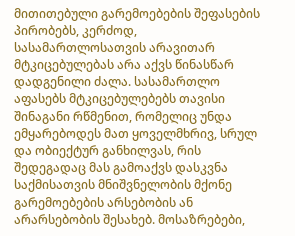მითითებული გარემოებების შეფასების პირობებს, კერძოდ, სასამართლოსათვის არავითარ მტკიცებულებას არა აქვს წინასწარ დადგენილი ძალა. სასამართლო აფასებს მტკიცებულებებს თავისი შინაგანი რწმენით, რომელიც უნდა ემყარებოდეს მათ ყოველმხრივ, სრულ და ობიექტურ განხილვას, რის შედეგადაც მას გამოაქვს დასკვნა საქმისათვის მნიშვნელობის მქონე გარემოებების არსებობის ან არარსებობის შესახებ. მოსაზრებები,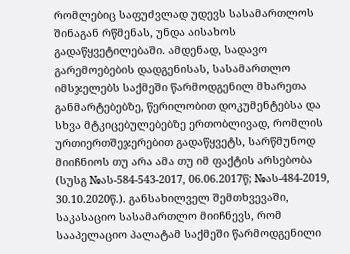რომლებიც საფუძვლად უდევს სასამართლოს შინაგან რწმენას, უნდა აისახოს გადაწყვეტილებაში. ამდენად, სადავო გარემოებების დადგენისას, სასამართლო იმსჯელებს საქმეში წარმოდგენილ მხარეთა განმარტებებზე, წერილობით დოკუმენტებსა და სხვა მტკიცებულებებზე ერთობლივად, რომლის ურთიერთშეჯერებით გადაწყვეტს, სარწმუნოდ მიიჩნიოს თუ არა ამა თუ იმ ფაქტის არსებობა (სუსგ №ას-584-543-2017, 06.06.2017წ; №ას-484-2019, 30.10.2020წ.). განსახილველ შემთხვევაში, საკასაციო სასამართლო მიიჩნევს, რომ სააპელაციო პალატამ საქმეში წარმოდგენილი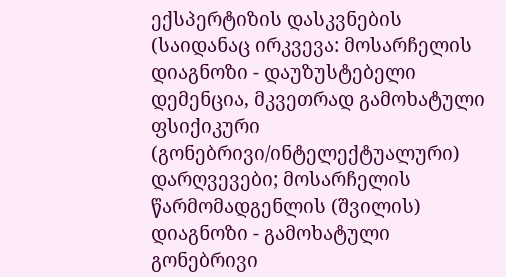ექსპერტიზის დასკვნების (საიდანაც ირკვევა: მოსარჩელის დიაგნოზი - დაუზუსტებელი დემენცია, მკვეთრად გამოხატული ფსიქიკური (გონებრივი/ინტელექტუალური) დარღვევები; მოსარჩელის წარმომადგენლის (შვილის) დიაგნოზი - გამოხატული გონებრივი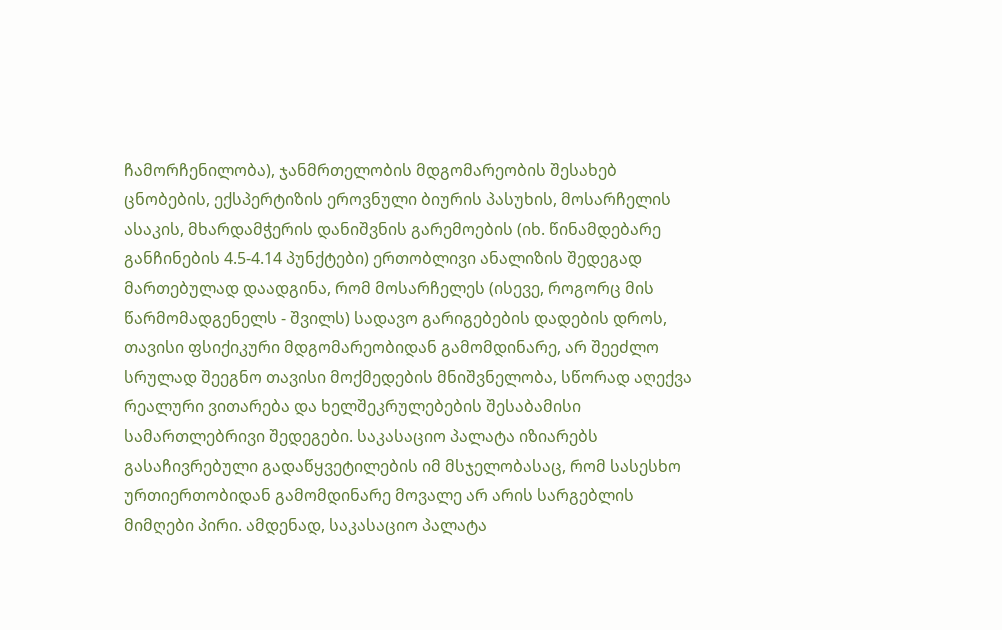ჩამორჩენილობა), ჯანმრთელობის მდგომარეობის შესახებ ცნობების, ექსპერტიზის ეროვნული ბიურის პასუხის, მოსარჩელის ასაკის, მხარდამჭერის დანიშვნის გარემოების (იხ. წინამდებარე განჩინების 4.5-4.14 პუნქტები) ერთობლივი ანალიზის შედეგად მართებულად დაადგინა, რომ მოსარჩელეს (ისევე, როგორც მის წარმომადგენელს - შვილს) სადავო გარიგებების დადების დროს, თავისი ფსიქიკური მდგომარეობიდან გამომდინარე, არ შეეძლო სრულად შეეგნო თავისი მოქმედების მნიშვნელობა, სწორად აღექვა რეალური ვითარება და ხელშეკრულებების შესაბამისი სამართლებრივი შედეგები. საკასაციო პალატა იზიარებს გასაჩივრებული გადაწყვეტილების იმ მსჯელობასაც, რომ სასესხო ურთიერთობიდან გამომდინარე მოვალე არ არის სარგებლის მიმღები პირი. ამდენად, საკასაციო პალატა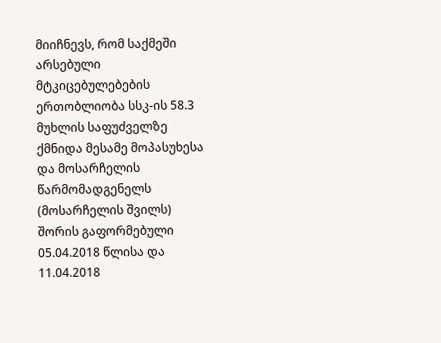მიიჩნევს, რომ საქმეში არსებული მტკიცებულებების ერთობლიობა სსკ-ის 58.3 მუხლის საფუძველზე ქმნიდა მესამე მოპასუხესა და მოსარჩელის წარმომადგენელს (მოსარჩელის შვილს) შორის გაფორმებული 05.04.2018 წლისა და 11.04.2018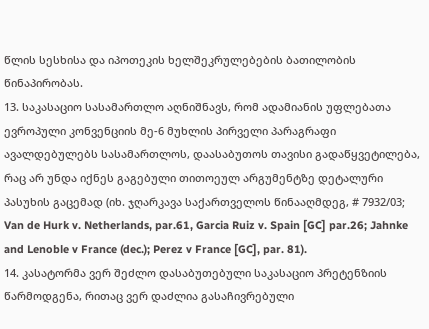წლის სესხისა და იპოთეკის ხელშეკრულებების ბათილობის წინაპირობას.
13. საკასაციო სასამართლო აღნიშნავს, რომ ადამიანის უფლებათა ევროპული კონვენციის მე-6 მუხლის პირველი პარაგრაფი ავალდებულებს სასამართლოს, დაასაბუთოს თავისი გადაწყვეტილება, რაც არ უნდა იქნეს გაგებული თითოეულ არგუმენტზე დეტალური პასუხის გაცემად (იხ. ჯღარკავა საქართველოს წინააღმდეგ, # 7932/03; Van de Hurk v. Netherlands, par.61, Garcia Ruiz v. Spain [GC] par.26; Jahnke and Lenoble v France (dec.); Perez v France [GC], par. 81).
14. კასატორმა ვერ შეძლო დასაბუთებული საკასაციო პრეტენზიის წარმოდგენა, რითაც ვერ დაძლია გასაჩივრებული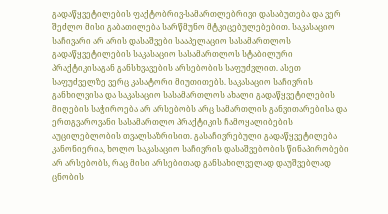გადაწყვეტილების ფაქტობრივ-სამართლებრივი დასაბუთება და ვერ შეძლო მისი გაბათილება სარწმუნო მტკიცებულებებით. საკასაციო საჩივარი არ არის დასაშვები სააპელაციო სასამართლოს გადაწყვეტილების საკასაციო სასამართლოს სტაბილური პრაქტიკისაგან განსხვავების არსებობის საფუძვლით. ასეთ საფუძველზე ვერც კასატორი მიუთითებს. საკასაციო საჩივრის განხილვისა და საკასაციო სასამართლოს ახალი გადაწყვეტილების მიღების საჭიროება არ არსებობს არც სამართლის განვითარებისა და ერთგვაროვანი სასამართლო პრაქტიკის ჩამოყალიბების აუცილებლობის თვალსაზრისით. გასაჩივრებული გადაწყვეტილება კანონიერია, ხოლო საკასაციო საჩივრის დასაშვებობის წინაპირობები არ არსებობს, რაც მისი არსებითად განსახილველად დაუშვებლად ცნობის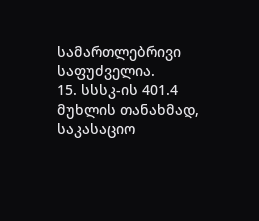სამართლებრივი საფუძველია.
15. სსსკ-ის 401.4 მუხლის თანახმად, საკასაციო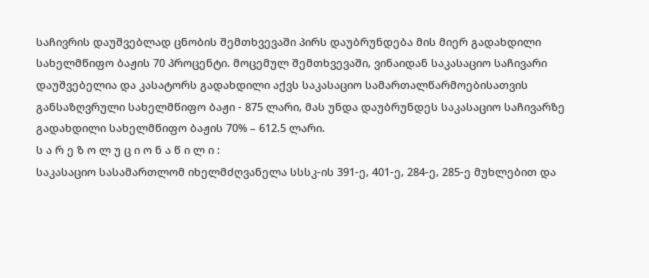საჩივრის დაუშვებლად ცნობის შემთხვევაში პირს დაუბრუნდება მის მიერ გადახდილი სახელმწიფო ბაჟის 70 პროცენტი. მოცემულ შემთხვევაში, ვინაიდან საკასაციო საჩივარი დაუშვებელია და კასატორს გადახდილი აქვს საკასაციო სამართალწარმოებისათვის განსაზღვრული სახელმწიფო ბაჟი - 875 ლარი, მას უნდა დაუბრუნდეს საკასაციო საჩივარზე გადახდილი სახელმწიფო ბაჟის 70% – 612.5 ლარი.
ს ა რ ე ზ ო ლ უ ც ი ო ნ ა წ ი ლ ი :
საკასაციო სასამართლომ იხელმძღვანელა სსსკ-ის 391-ე, 401-ე, 284-ე, 285-ე მუხლებით და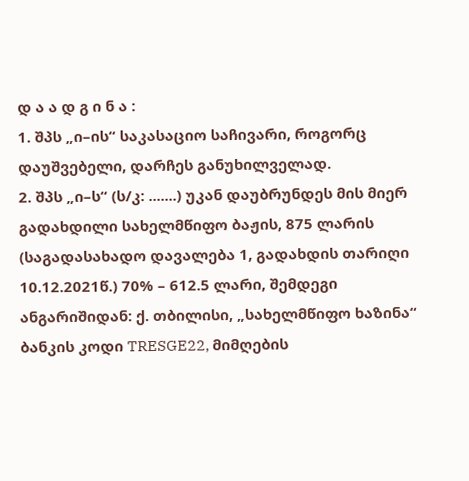დ ა ა დ გ ი ნ ა :
1. შპს „ი–ის“ საკასაციო საჩივარი, როგორც დაუშვებელი, დარჩეს განუხილველად.
2. შპს „ი–ს“ (ს/კ: .......) უკან დაუბრუნდეს მის მიერ გადახდილი სახელმწიფო ბაჟის, 875 ლარის (საგადასახადო დავალება 1, გადახდის თარიღი 10.12.2021წ.) 70% – 612.5 ლარი, შემდეგი ანგარიშიდან: ქ. თბილისი, „სახელმწიფო ხაზინა“ ბანკის კოდი TRESGE22, მიმღების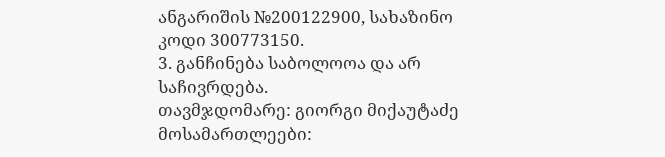ანგარიშის №200122900, სახაზინო კოდი 300773150.
3. განჩინება საბოლოოა და არ საჩივრდება.
თავმჯდომარე: გიორგი მიქაუტაძე
მოსამართლეები: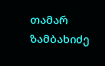თამარ ზამბახიძე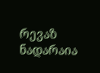რევაზ ნადარაია